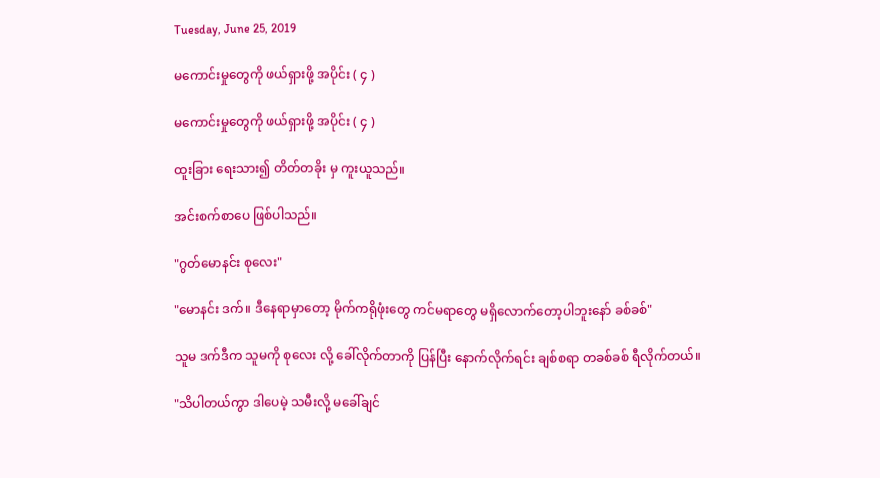Tuesday, June 25, 2019

မကောင်းမှုတွေကို ဖယ်ရှားဖို့ အပိုင်း ( ၄ )

မကောင်းမှုတွေကို ဖယ်ရှားဖို့ အပိုင်း ( ၄ )

ထူးခြား ရေးသား၍ တိတ်တခိုး မှ ကူးယူသည်။

အင်းစက်စာပေ ဖြစ်ပါသည်။

"ဂွတ်မောနင်း စုလေး"

"မောနင်း ဒက်။ ဒီနေရာမှာတော့ မိုက်ကရိုဖုံးတွေ ကင်မရာတွေ မရှိလောက်တော့ပါဘူးနော် ခစ်ခစ်"

သူမ ဒက်ဒီက သူမကို စုလေး လို့ ခေါ်လိုက်တာကို ပြန်ပြီး နောက်လိုက်ရင်း ချစ်စရာ တခစ်ခစ် ရီလိုက်တယ်။

"သိပါတယ်ကွာ ဒါပေမဲ့ သမီးလို့ မခေါ်ချင်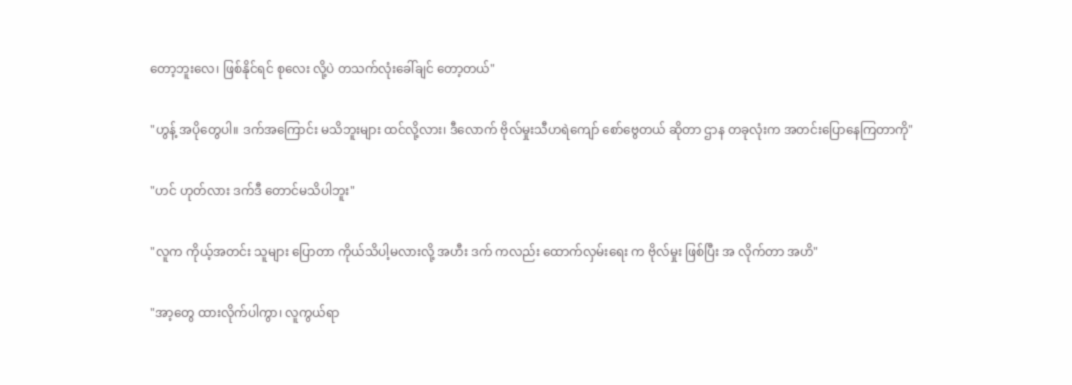တော့ဘူးလေ၊ ဖြစ်နိုင်ရင် စုလေး လို့ပဲ တသက်လုံးခေါ်ချင် တော့တယ်"

"ဟွန့် အပိုတွေပါ။ ဒက်အကြောင်း မသိဘူးများ ထင်လို့လား၊ ဒီလောက် ဗိုလ်မှုးသီဟရဲကျော် စော်ဗွေတယ် ဆိုတာ ဌာန တခုလုံးက အတင်းပြောနေကြတာကို"

"ဟင် ဟုတ်လား ဒက်ဒီ တောင်မသိပါဘူး"

"လူက ကိုယ့်အတင်း သူများ ပြောတာ ကိုယ်သိပါ့မလားလို့ အဟီး ဒက် ကလည်း ထောက်လှမ်းရေး က ဗိုလ်မှုး ဖြစ်ပြီး အ လိုက်တာ အဟိ"

"အာ့တွေ ထားလိုက်ပါကွာ၊ လူကွယ်ရာ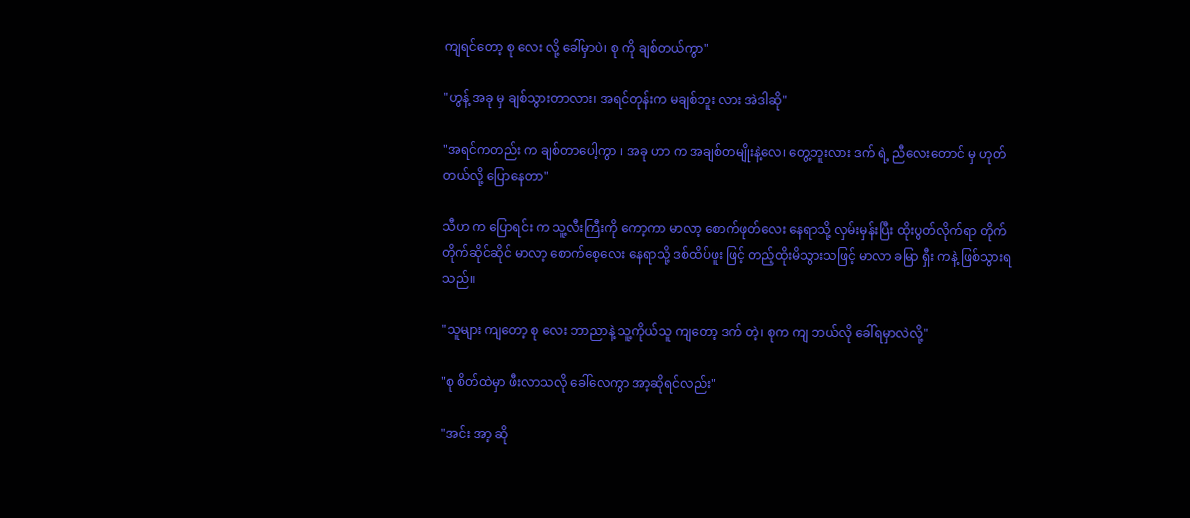ကျရင်တော့ စု လေး လို့ ခေါ်မှာပဲ၊ စု ကို ချစ်တယ်ကွာ"

"ဟွန့် အခု မှ ချစ်သွားတာလား၊ အရင်တုန်းက မချစ်ဘူး လား အဲဒါဆို"

"အရင်ကတည်း က ချစ်တာပေါ့ကွာ ၊ အခု ဟာ က အချစ်တမျိုးနဲ့လေ၊ တွေ့ဘူးလား ဒက် ရဲ့ ညီလေးတောင် မှ ဟုတ်တယ်လို့ ပြောနေတာ"

သီဟ က ပြောရင်း က သူ့လီးကြီးကို ကော့ကာ မာလာ့ စောက်ဖုတ်လေး နေရာသို့ လှမ်းမှန်းပြီး ထိုးပွတ်လိုက်ရာ တိုက်တိုက်ဆိုင်ဆိုင် မာလာ့ စောက်စေ့လေး နေရာသို့ ဒစ်ထိပ်ဖူး ဖြင့် တည့်ထိုးမိသွားသဖြင့် မာလာ ခမြာ ရှီး ကနဲ့ ဖြစ်သွားရသည်။

"သူများ ကျတော့ စု လေး ဘာညာနဲ့ သူ့ကိုယ်သူ ကျတော့ ဒက် တဲ့၊ စုက ကျ ဘယ်လို ခေါ်ရမှာလဲလို့"

"စု စိတ်ထဲမှာ ဖီးလာသလို ခေါ်လေကွာ အာ့ဆိုရင်လည်း"

"အင်း အာ့ ဆို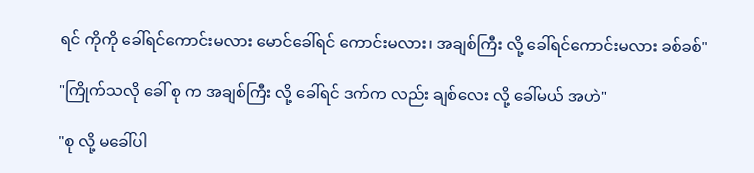ရင် ကိုကို ခေါ်ရင်ကောင်းမလား မောင်ခေါ်ရင် ကောင်းမလား၊ အချစ်ကြီး လို့ ခေါ်ရင်ကောင်းမလား ခစ်ခစ်"

"ကြိုက်သလို ခေါ် စု က အချစ်ကြီး လို့ ခေါ်ရင် ဒက်က လည်း ချစ်လေး လို့ ခေါ်မယ် အဟဲ"

"စု လို့ မခေါ်ပါ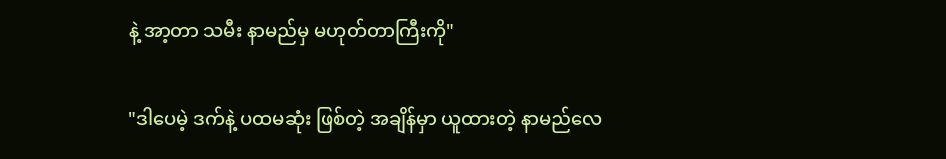နဲ့ အာ့တာ သမီး နာမည်မှ မဟုတ်တာကြီးကို"

"ဒါပေမဲ့ ဒက်နဲ့ ပထမဆုံး ဖြစ်တဲ့ အချိန်မှာ ယူထားတဲ့ နာမည်လေ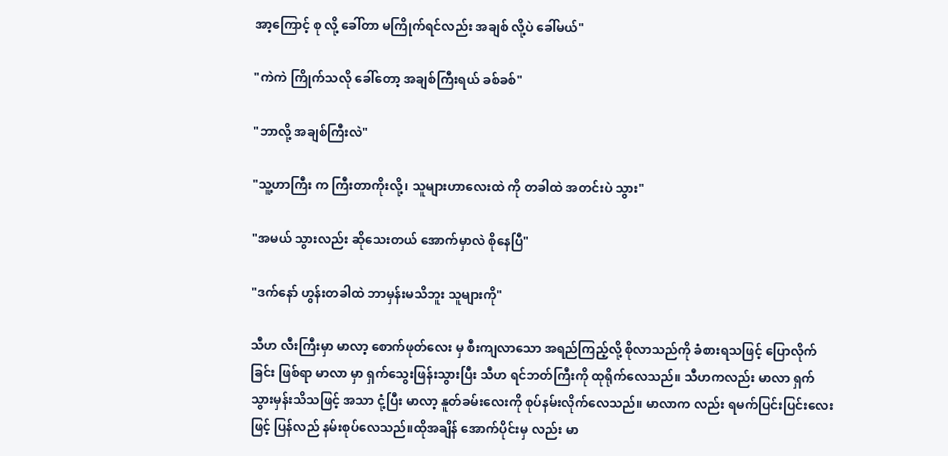အာ့ကြောင့် စု လို့ ခေါ်တာ မကြိုက်ရင်လည်း အချစ် လို့ပဲ ခေါ်မယ်"

"ကဲကဲ ကြိုက်သလို ခေါ်တော့ အချစ်ကြီးရယ် ခစ်ခစ်"

"ဘာလို့ အချစ်ကြီးလဲ"

"သူ့ဟာကြီး က ကြီးတာကိုးလို့၊ သူများဟာလေးထဲ ကို တခါထဲ အတင်းပဲ သွား"

"အမယ် သွားလည်း ဆိုသေးတယ် အောက်မှာလဲ စိုနေပြီ"

"ဒက်နော် ဟွန်းတခါထဲ ဘာမှန်းမသိဘူး သူများကို"

သီဟ လီးကြီးမှာ မာလာ့ စောက်ဖုတ်လေး မှ စီးကျလာသော အရည်ကြည့်လို့ စိုလာသည်ကို ခံစားရသဖြင့် ပြောလိုက်ခြင်း ဖြစ်ရာ မာလာ မှာ ရှက်သွေးဖြန်းသွားပြီး သီဟ ရင်ဘတ်ကြီးကို ထုရိုက်လေသည်။ သီဟကလည်း မာလာ ရှက်သွားမှန်းသိသဖြင့် အသာ ငုံ့ပြီး မာလာ့ နူတ်ခမ်းလေးကို စုပ်နမ်းလိုက်လေသည်။ မာလာက လည်း ရမက်ပြင်းပြင်းလေး ဖြင့် ပြန်လည် နမ်းစုပ်လေသည်။ထိုအချိန် အောက်ပိုင်းမှ လည်း မာ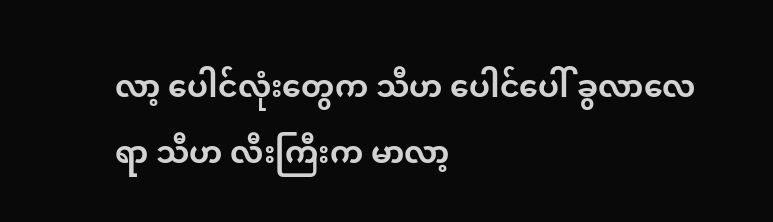လာ့ ပေါင်လုံးတွေက သီဟ ပေါင်ပေါ် ခွလာလေရာ သီဟ လီးကြီးက မာလာ့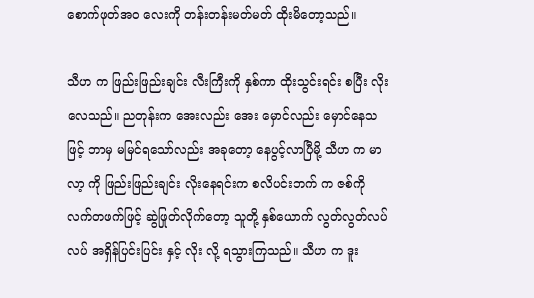စောက်ဖုတ်အဝ လေးကို တန်းတန်းမတ်မတ် ထိုးမိတော့သည်။

သီဟ က ဖြည်းဖြည်းချင်း လီးကြီးကို နှစ်ကာ ထိုးသွင်းရင်း စပြီး လိုးလေသည်။ ညတုန်းက အေးလည်း အေး မှောင်လည်း မှောင်နေသဖြင့် ဘာမှ မမြင်ရသော်လည်း အခုတော့ နေပွင့်လာပြီမို့ သီဟ က မာလာ့ ကို ဖြည်းဖြည်းချင်း လိုးနေရင်းက စလိပင်းဘက် က ဇစ်ကို လက်တဖက်ဖြင့် ဆွဲဖြုတ်လိုက်တော့ သူတို့ နှစ်ယောက် လွတ်လွတ်လပ်လပ် အရှိန်ပြင်းပြင်း နှင့် လိုး လို့ ရသွားကြသည်။ သီဟ က ဒူး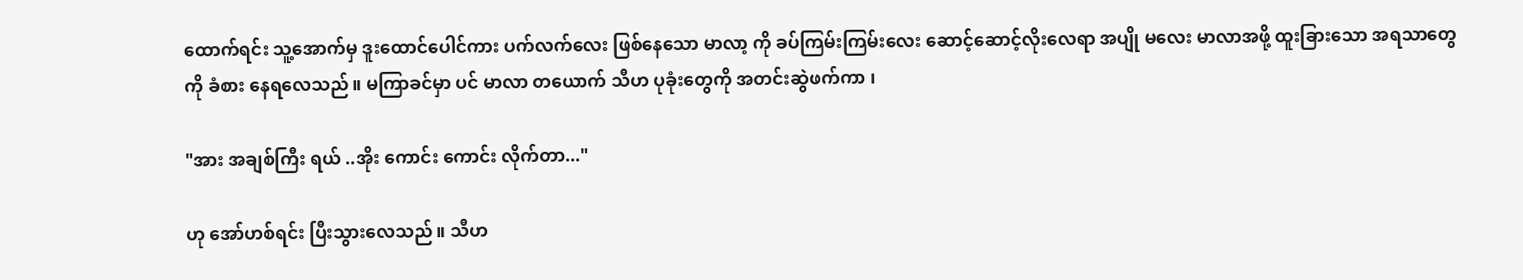ထောက်ရင်း သူ့အောက်မှ ဒူးထောင်ပေါင်ကား ပက်လက်လေး ဖြစ်နေသော မာလာ့ ကို ခပ်ကြမ်းကြမ်းလေး ဆောင့်ဆောင့်လိုးလေရာ အပျို မလေး မာလာအဖို့ ထူးခြားသော အရသာတွေကို ခံစား နေရလေသည်။ မကြာခင်မှာ ပင် မာလာ တယောက် သီဟ ပုခုံးတွေကို အတင်းဆွဲဖက်ကာ ၊

"အား အချစ်ကြီး ရယ် ..အိုး ကောင်း ကောင်း လိုက်တာ..."

ဟု အော်ဟစ်ရင်း ပြီးသွားလေသည်။ သီဟ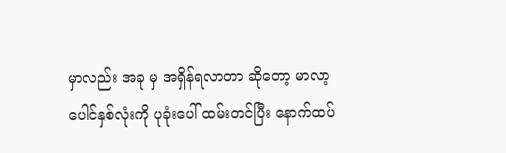မှာလည်း အခု မှ အရှိန်ရလာတာ ဆိုတော့ မာလာ့ ပေါင်နှစ်လုံးကို ပုခုံးပေါ် ထမ်းတင်ပြီး နောက်ထပ်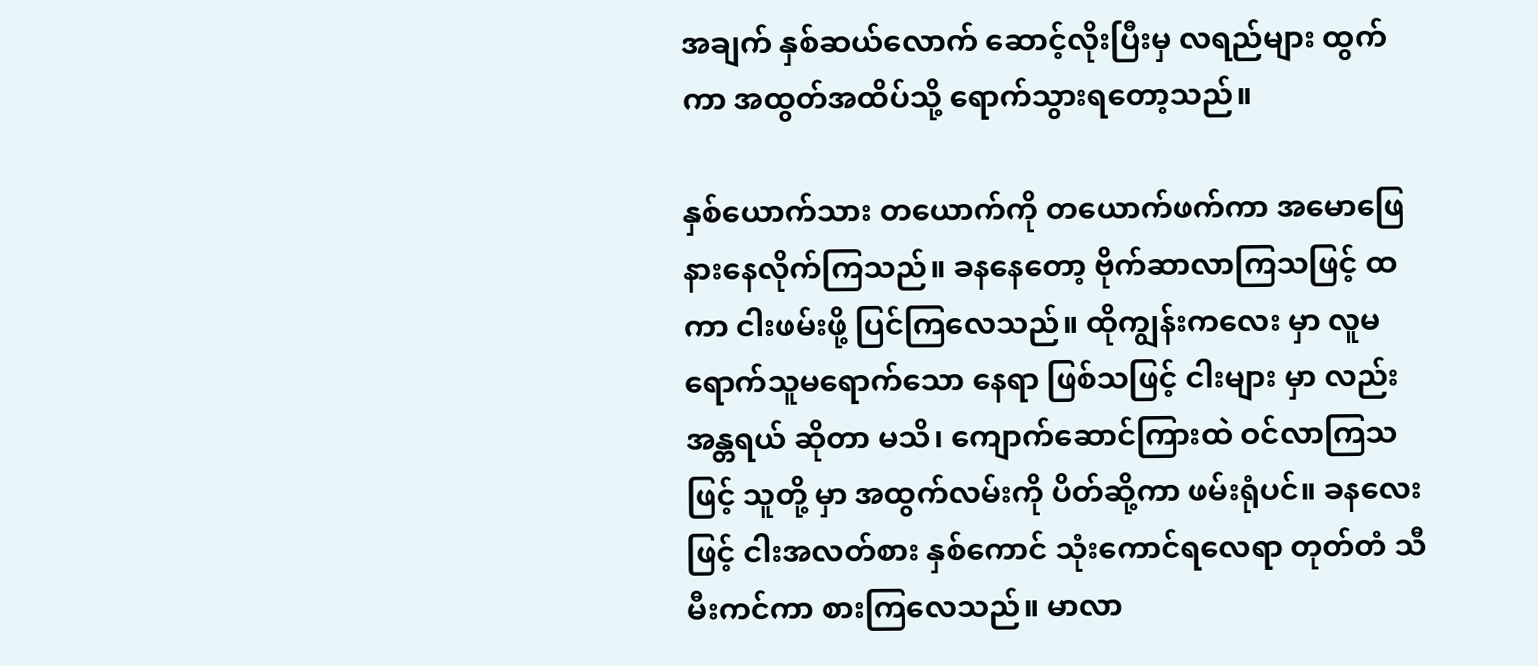အချက် နှစ်ဆယ်လောက် ဆောင့်လိုးပြီးမှ လရည်များ ထွက်ကာ အထွတ်အထိပ်သို့ ရောက်သွားရတော့သည်။

နှစ်ယောက်သား တယောက်ကို တယောက်ဖက်ကာ အမောဖြေ နားနေလိုက်ကြသည်။ ခနနေတော့ ဗိုက်ဆာလာကြသဖြင့် ထကာ ငါးဖမ်းဖို့ ပြင်ကြလေသည်။ ထိုကျွန်းကလေး မှာ လူမရောက်သူမရောက်သော နေရာ ဖြစ်သဖြင့် ငါးများ မှာ လည်း  အန္တရယ် ဆိုတာ မသိ၊ ကျောက်ဆောင်ကြားထဲ ဝင်လာကြသဖြင့် သူတို့ မှာ အထွက်လမ်းကို ပိတ်ဆို့ကာ ဖမ်းရုံပင်။ ခနလေး ဖြင့် ငါးအလတ်စား နှစ်ကောင် သုံးကောင်ရလေရာ တုတ်တံ သီ မီးကင်ကာ စားကြလေသည်။ မာလာ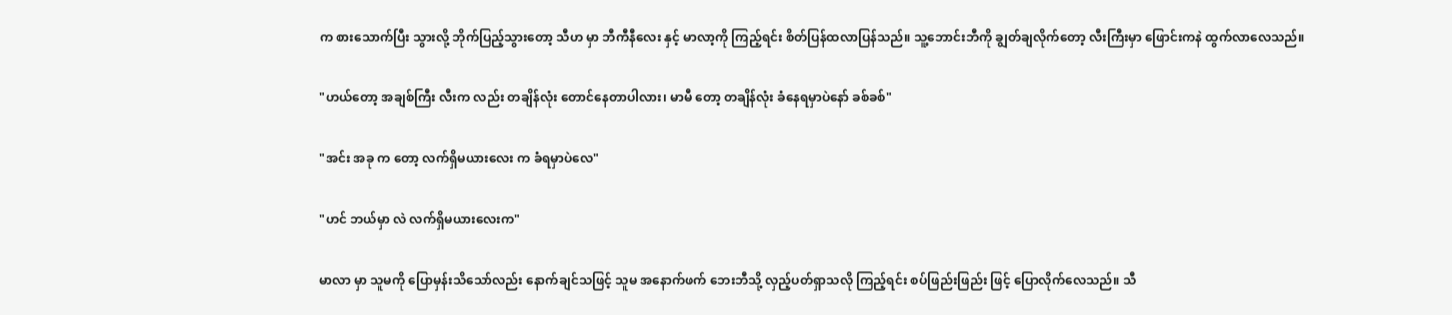က စားသောက်ပြီး သွားလို့ ဘိုက်ပြည့်သွားတော့ သီဟ မှာ ဘီကီနီလေး နှင့် မာလာ့ကို ကြည့်ရင်း စိတ်ပြန်ထလာပြန်သည်။ သူ့ဘောင်းဘီကို ချွတ်ချလိုက်တော့ လီးကြီးမှာ ဖြောင်းကနဲ ထွက်လာလေသည်။

"ဟယ်တော့ အချစ်ကြီး လီးက လည်း တချိန်လုံး တောင်နေတာပါလား၊ မာမီ တော့ တချိန်လုံး ခံနေရမှာပဲနော် ခစ်ခစ်"

"အင်း အခု က တော့ လက်ရှိမယားလေး က ခံရမှာပဲလေ"

"ဟင် ဘယ်မှာ လဲ လက်ရှိမယားလေးက"

မာလာ မှာ သူမကို ပြောမှန်းသိသော်လည်း နောက်ချင်သဖြင့် သူမ အနောက်ဖက် ဘေးဘီသို့ လှည့်ပတ်ရှာသလို ကြည့်ရင်း စပ်ဖြည်းဖြည်း ဖြင့် ပြောလိုက်လေသည်။ သီ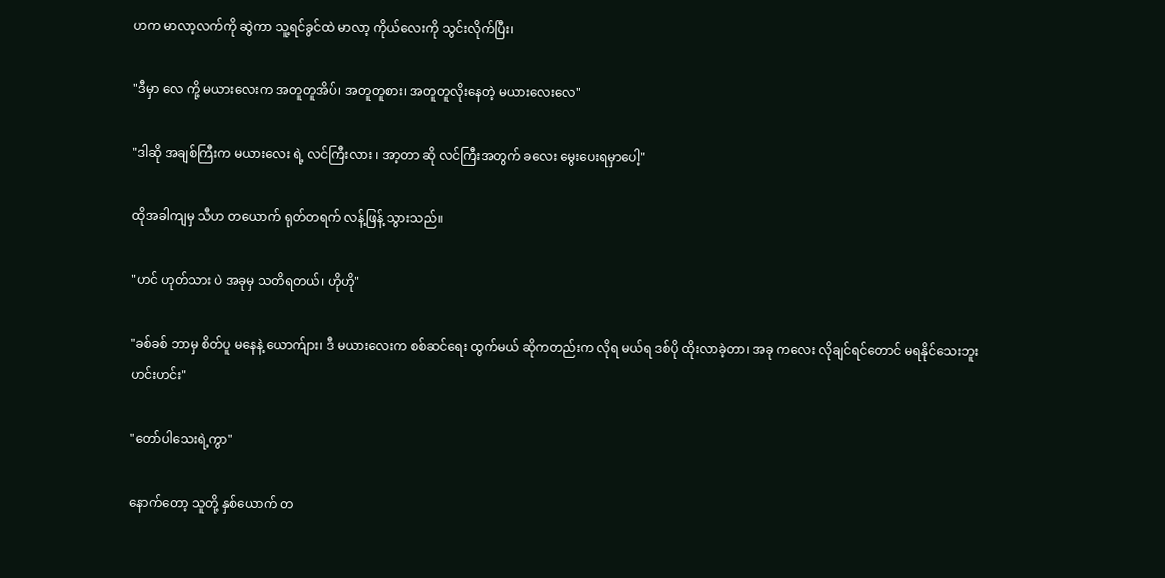ဟက မာလာ့လက်ကို ဆွဲကာ သူ့ရင်ခွင်ထဲ မာလာ့ ကိုယ်လေးကို သွင်းလိုက်ပြီး၊

"ဒီမှာ လေ ကို့ မယားလေးက အတူတူအိပ်၊ အတူတူစား၊ အတူတူလိုးနေတဲ့ မယားလေးလေ"

"ဒါဆို အချစ်ကြီးက မယားလေး ရဲ့ လင်ကြီးလား ၊ အာ့တာ ဆို လင်ကြီးအတွက် ခလေး မွေးပေးရမှာပေါ့"

ထိုအခါကျမှ သီဟ တယောက် ရုတ်တရက် လန့်ဖြန့် သွားသည်။

"ဟင် ဟုတ်သား ပဲ အခုမှ သတိရတယ်၊ ဟိုဟို"

"ခစ်ခစ် ဘာမှ စိတ်ပူ မနေနဲ့ ယောက်ျား၊ ဒီ မယားလေးက စစ်ဆင်ရေး ထွက်မယ် ဆိုကတည်းက လိုရ မယ်ရ ဒစ်ပို ထိုးလာခဲ့တာ၊ အခု ကလေး လိုချင်ရင်တောင် မရနိုင်သေးဘူး ဟင်းဟင်း"

"တော်ပါသေးရဲ့ကွာ"

နောက်တော့ သူတို့ နှစ်ယောက် တ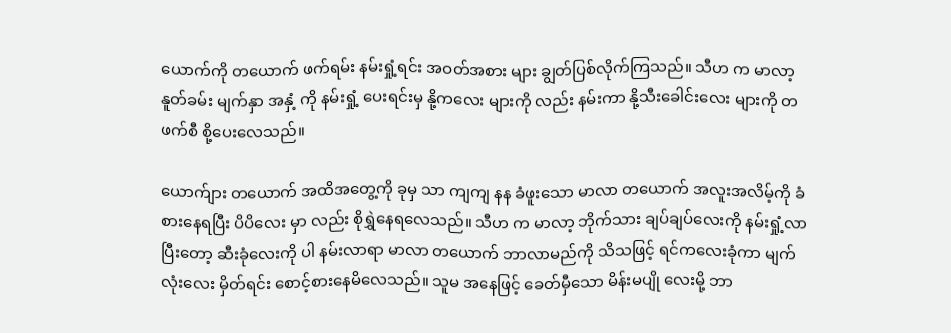ယောက်ကို တယောက် ဖက်ရမ်း နမ်းရှုံ့ရင်း အဝတ်အစား များ ချွတ်ပြစ်လိုက်ကြသည်။ သီဟ က မာလာ့ နူတ်ခမ်း မျက်နှာ အနှံ့ ကို နမ်းရှုံ့ ပေးရင်းမှ နို့ကလေး များကို လည်း နမ်းကာ နို့သီးခေါင်းလေး များကို တဖက်စီ စို့ပေးလေသည်။

ယောက်ျား တယောက် အထိအတွေ့ကို ခုမှ သာ ကျကျ နန ခံဖူးသော မာလာ တယောက် အလူးအလိမ့်ကို ခံစားနေရပြီး ပိပိလေး မှာ လည်း စိုရွှဲနေရလေသည်။ သီဟ က မာလာ့ ဘိုက်သား ချပ်ချပ်လေးကို နမ်းရှုံ့လာပြီးတော့ ဆီးခုံလေးကို ပါ နမ်းလာရာ မာလာ တယောက် ဘာလာမည်ကို သိသဖြင့် ရင်ကလေးခုံကာ မျက်လုံးလေး မှိတ်ရင်း စောင့်စားနေမိလေသည်။ သူမ အနေဖြင့် ခေတ်မှီသော မိန်းမပျို လေးမို့ ဘာ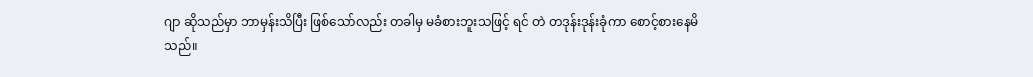ဂျာ ဆိုသည်မှာ ဘာမှန်းသိပြီး ဖြစ်သော်လည်း တခါမှ မခံစားဘူးသဖြင့် ရင် တဲ တဒုန်းဒုန်းခုံကာ စောင့်စားနေမိသည်။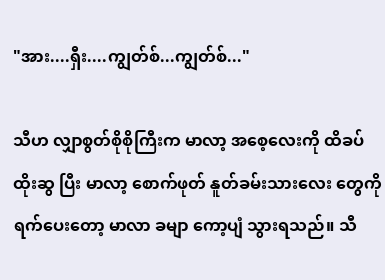"အား....ရှီး....ကျွတ်စ်...ကျွတ်စ်..."

သီဟ လျှာစွတ်စိုစိုကြီးက မာလာ့ အစေ့လေးကို ထိခပ်ထိုးဆွ ပြီး မာလာ့ စောက်ဖုတ် နူတ်ခမ်းသားလေး တွေကို ရက်ပေးတော့ မာလာ ခမျာ ကော့ပျံ သွားရသည်။ သီ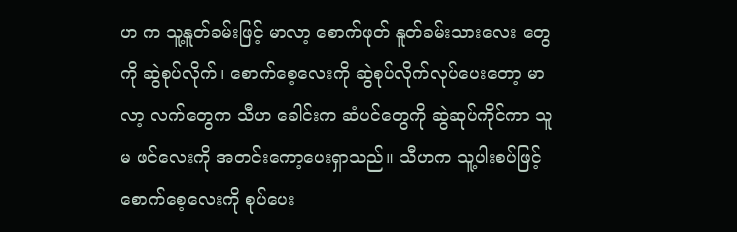ဟ က သူ့နူတ်ခမ်းဖြင့် မာလာ့ စောက်ဖုတ် နူတ်ခမ်းသားလေး တွေကို ဆွဲစုပ်လိုက်၊ စောက်စေ့လေးကို ဆွဲစုပ်လိုက်လုပ်ပေးတော့ မာလာ့ လက်တွေက သီဟ ခေါင်းက ဆံပင်တွေကို ဆွဲဆုပ်ကိုင်ကာ သူမ ဖင်လေးကို အတင်းကော့ပေးရှာသည်။ သီဟက သူ့ပါးစပ်ဖြင့်စောက်စေ့လေးကို စုပ်ပေး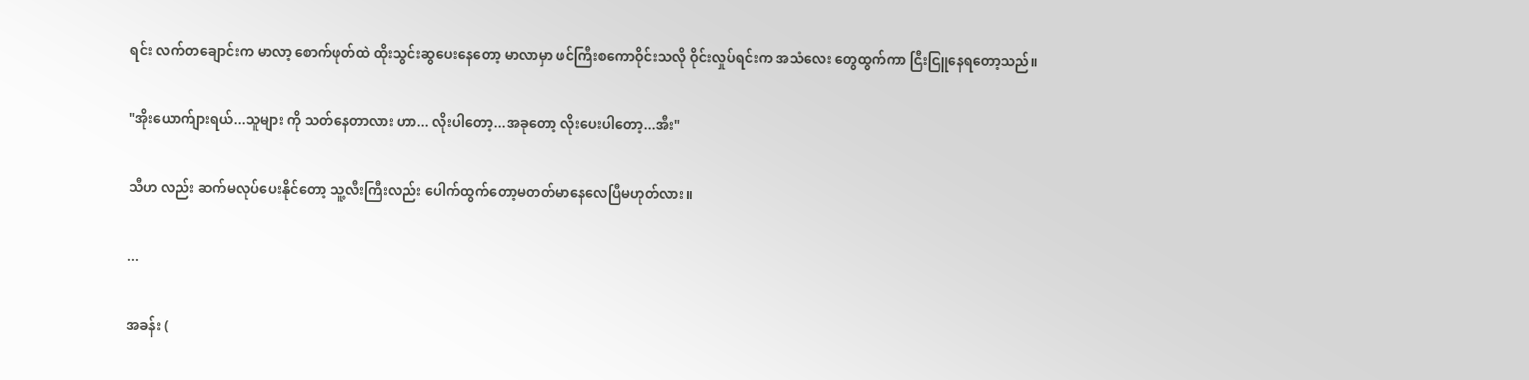ရင်း လက်တချောင်းက မာလာ့ စောက်ဖုတ်ထဲ ထိုးသွင်းဆွပေးနေတော့ မာလာမှာ ဖင်ကြီးစကောဝိုင်းသလို ဝိုင်းလှုပ်ရင်းက အသံလေး တွေထွက်ကာ ငြီးငြူနေရတော့သည်။

"အိုးယောက်ျားရယ်...သူများ ကို သတ်နေတာလား ဟာ... လိုးပါတော့...အခုတော့ လိုးပေးပါတော့...အီး"

သီဟ လည်း ဆက်မလုပ်ပေးနိုင်တော့ သူ့လီးကြီးလည်း ပေါက်ထွက်တော့မတတ်မာနေလေပြီမဟုတ်လား။

...

အခန်း (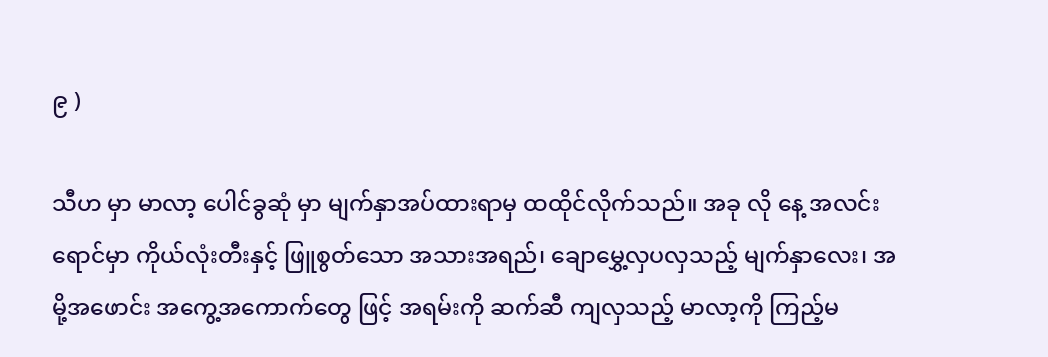၉ )

သီဟ မှာ မာလာ့ ပေါင်ခွဆုံ မှာ မျက်နှာအပ်ထားရာမှ ထထိုင်လိုက်သည်။ အခု လို နေ့ အလင်းရောင်မှာ ကိုယ်လုံးတီးနှင့် ဖြူစွတ်သော အသားအရည်၊ ချောမွှေ့လှပလှသည့် မျက်နှာလေး၊ အမို့အဖောင်း အကွေ့အကောက်တွေ ဖြင့် အရမ်းကို ဆက်ဆီ ကျလှသည့် မာလာ့ကို ကြည့်မ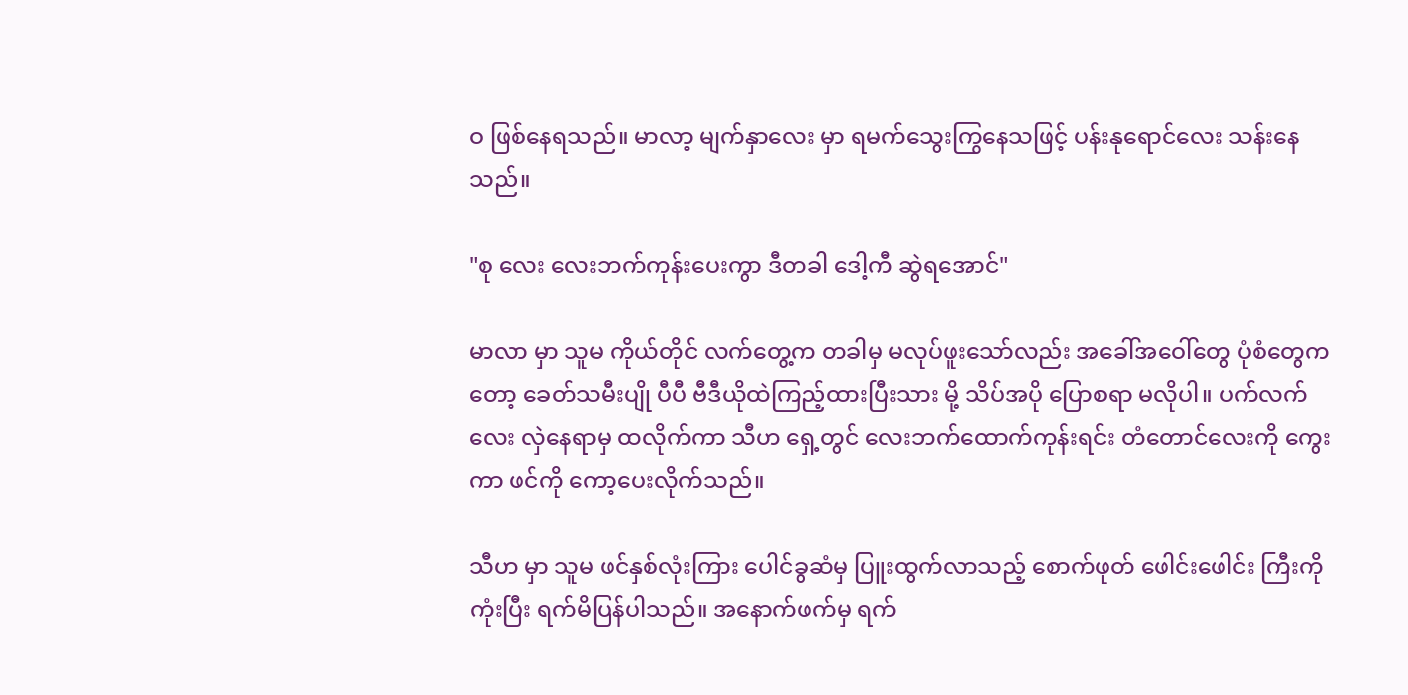ဝ ဖြစ်နေရသည်။ မာလာ့ မျက်နှာလေး မှာ ရမက်သွေးကြွနေသဖြင့် ပန်းနုရောင်လေး သန်းနေသည်။

"စု လေး လေးဘက်ကုန်းပေးကွာ ဒီတခါ ဒေါ့ကီ ဆွဲရအောင်"

မာလာ မှာ သူမ ကိုယ်တိုင် လက်တွေ့က တခါမှ မလုပ်ဖူးသော်လည်း အခေါ်အဝေါ်တွေ ပုံစံတွေက တော့ ခေတ်သမီးပျို ပီပီ ဗီဒီယိုထဲကြည့်ထားပြီးသား မို့ သိပ်အပို ပြောစရာ မလိုပါ။ ပက်လက်လေး လှဲနေရာမှ ထလိုက်ကာ သီဟ ရှေ့တွင် လေးဘက်ထောက်ကုန်းရင်း တံတောင်လေးကို ကွေးကာ ဖင်ကို ကော့ပေးလိုက်သည်။

သီဟ မှာ သူမ ဖင်နှစ်လုံးကြား ပေါင်ခွဆံမှ ပြူးထွက်လာသည့် စောက်ဖုတ် ဖေါင်းဖေါင်း ကြီးကို ကုံးပြီး ရက်မိပြန်ပါသည်။ အနောက်ဖက်မှ ရက်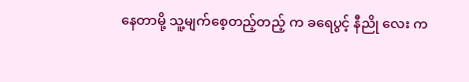နေတာမို့ သူ့မျက်စေ့တည့်တည့် က ခရေပွင့် နီညို လေး က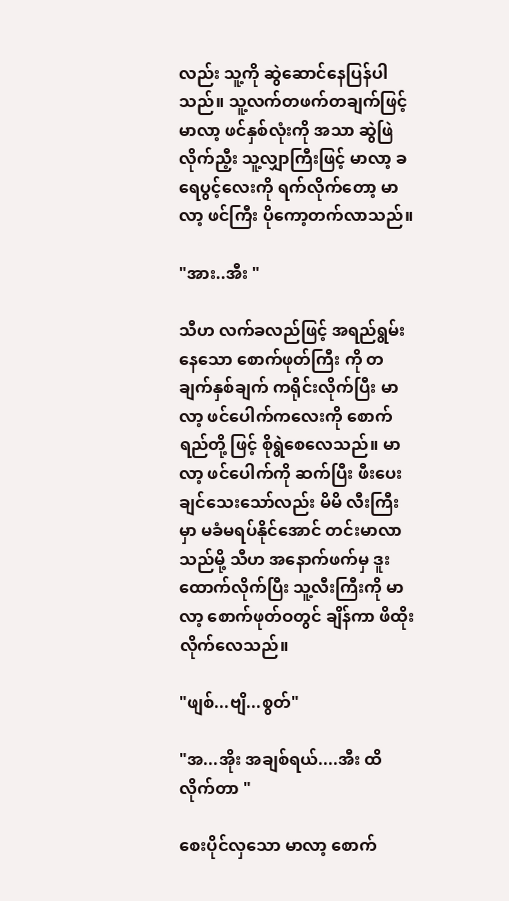လည်း သူ့ကို ဆွဲဆောင်နေပြန်ပါသည်။ သူ့လက်တဖက်တချက်ဖြင့် မာလာ့ ဖင်နှစ်လုံးကို အသာ ဆွဲဖြဲလိုက်ညီ့း သူ့လျှာကြီးဖြင့် မာလာ့ ခရေပွင့်လေးကို ရက်လိုက်တော့ မာလာ့ ဖင်ကြီး ပိုကော့တက်လာသည်။

"အား..အီး "

သီဟ လက်ခလည်ဖြင့် အရည်ရွမ်းနေသော စောက်ဖုတ်ကြီး ကို တချက်နှစ်ချက် ကရိုင်းလိုက်ပြီး မာလာ့ ဖင်ပေါက်ကလေးကို စောက်ရည်တို့ ဖြင့် စိုရွဲစေလေသည်။ မာလာ့ ဖင်ပေါက်ကို ဆက်ပြီး ဖီးပေးချင်သေးသော်လည်း မိမိ လီးကြီးမှာ မခံမရပ်နိုင်အောင် တင်းမာလာသည်မို့ သီဟ အနောက်ဖက်မှ ဒူးထောက်လိုက်ပြီး သူ့လီးကြီးကို မာလာ့ စောက်ဖုတ်ဝတွင် ချိန်ကာ ဖိထိုးလိုက်လေသည်။

"ဖျစ်...ဗျိ...စွတ်"

"အ...အိုး အချစ်ရယ်....အီး ထိလိုက်တာ "

စေးပိုင်လှသော မာလာ့ စောက်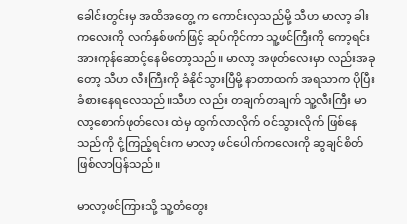ခေါင်းတွင်းမှ အထိအတွေ့ က ကောင်းလှသည်မို့ သီဟ မာလာ့ ခါးကလေးကို လက်နှစ်ဖက်ဖြင့် ဆုပ်ကိုင်ကာ သူ့ဖင်ကြီးကို ကော့ရင်း အားကုန်ဆောင့်နေမိတော့သည်။ မာလာ့ အဖုတ်လေးမှာ လည်းအခုတော့ သီဟ လီးကြီးကို ခံနိုင်သွားပြီမို့ နာတာထက် အရသာက ပိုပြီး ခံစားနေရလေသည်။သီဟ လည်း တချက်တချက် သူ့လီးကြီး မာလာ့စောက်ဖုတ်လေး ထဲမှ ထွက်လာလိုက် ဝင်သွားလိုက် ဖြစ်နေသည်ကို ငုံ့ကြည့်ရင်းက မာလာ့ ဖင်ပေါက်ကလေးကို ဆွချင်စိတ်ဖြစ်လာပြန်သည်။

မာလာ့ဖင်ကြားသို့ သူ့တံတွေး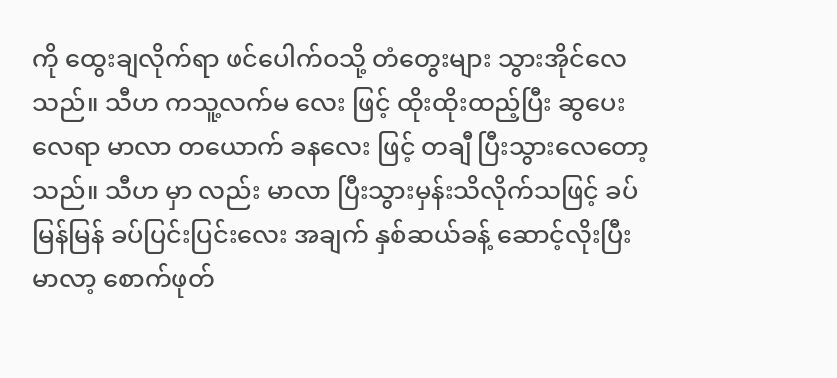ကို ထွေးချလိုက်ရာ ဖင်ပေါက်ဝသို့ တံတွေးများ သွားအိုင်လေသည်။ သီဟ ကသူ့လက်မ လေး ဖြင့် ထိုးထိုးထည့်ပြီး ဆွပေးလေရာ မာလာ တယောက် ခနလေး ဖြင့် တချီ ပြီးသွားလေတော့သည်။ သီဟ မှာ လည်း မာလာ ပြီးသွားမှန်းသိလိုက်သဖြင့် ခပ်မြန်မြန် ခပ်ပြင်းပြင်းလေး အချက် နှစ်ဆယ်ခန့် ဆောင့်လိုးပြီး မာလာ့ စောက်ဖုတ်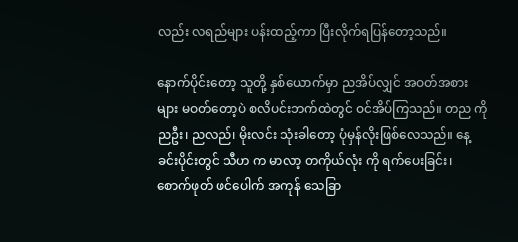လည်း လရည်များ ပန်းထည့်ကာ ပြီးလိုက်ရပြန်တော့သည်။

နောက်ပိုင်းတော့ သူတို့ နှစ်ယောက်မှာ ညအိပ်လျှင် အဝတ်အစား များ မဝတ်တော့ပဲ စလိပင်းဘက်ထဲတွင် ဝင်အိပ်ကြသည်။ တည ကို ညဦး၊ ညလည်၊ မိုးလင်း သုံးခါတော့ ပုံမှန်လိုးဖြစ်လေသည်။ နေ့ခင်းပိုင်းတွင် သီဟ က မာလာ့ တကိုယ်လုံး ကို ရက်ပေးခြင်း၊ စောက်ဖုတ် ဖင်ပေါက် အကုန် သေခြာ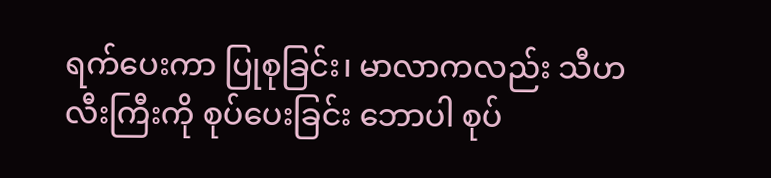ရက်ပေးကာ ပြုစုခြင်း၊ မာလာကလည်း သီဟ လီးကြီးကို စုပ်ပေးခြင်း ဘောပါ စုပ်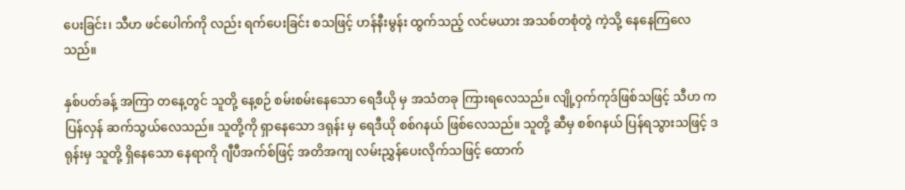ပေးခြင်း၊ သီဟ ဖင်ပေါက်ကို လည်း ရက်ပေးခြင်း စသဖြင့် ဟန်နီးမွန်း ထွက်သည့် လင်မယား အသစ်တစုံတွဲ ကဲ့သို့ နေနေကြလေသည်။

နှစ်ပတ်ခန့် အကြာ တနေ့တွင် သူတို့ နေ့စဉ် စမ်းစမ်းနေသော ရေဒီယို မှ အသံတခု ကြားရလေသည်။ လျို့ဝှက်ကုဒ်ဖြစ်သဖြင့် သီဟ က ပြန်လှန် ဆက်သွယ်လေသည်။ သူတို့ကို ရှာနေသော ဒရုန်း မှ ရေဒီယို စစ်ဂနယ် ဖြစ်လေသည်။ သူတို့ ဆီမှ စစ်ဂနယ် ပြန်ရသွားသဖြင့် ဒရုန်းမှ သူတို့ ရှိနေသော နေရာကို ဂျီပီအက်စ်ဖြင့် အတိအကျ လမ်းညွှန်ပေးလိုက်သဖြင့် ထောက်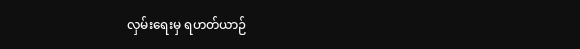လှမ်းရေးမှ ရဟတ်ယာဉ်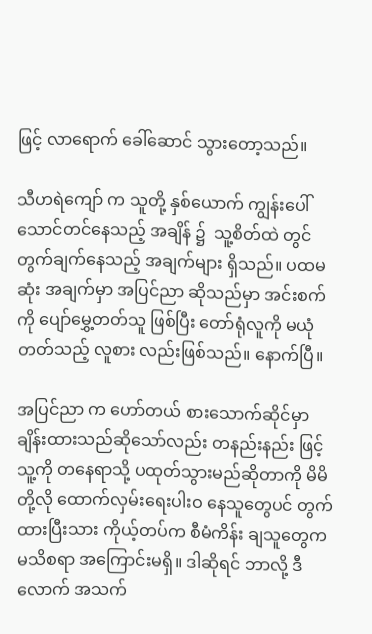ဖြင့် လာရောက် ခေါ်ဆောင် သွားတော့သည်။

သီဟရဲကျော် က သူတို့ နှစ်ယောက် ကျွန်းပေါ် သောင်တင်နေသည့် အချိန် ၌  သူ့စိတ်ထဲ တွင် တွက်ချက်နေသည့် အချက်များ ရှိသည်။ ပထမဆုံး အချက်မှာ အပြင်ညာ ဆိုသည်မှာ အင်းစက် ကို ပျော်မွှေ့တတ်သူ ဖြစ်ပြီး တော်ရုံလူကို မယုံတတ်သည့် လူစား လည်းဖြစ်သည်။ နောက်ပြီ။

အပြင်ညာ က ဟော်တယ် စားသောက်ဆိုင်မှာ ချိန်းထားသည်ဆိုသော်လည်း တနည်းနည်း ဖြင့် သူ့ကို တနေရာသို့ ပထုတ်သွားမည်ဆိုတာကို မိမိ တို့လို ထောက်လှမ်းရေးပါးဝ နေသူတွေပင် တွက်ထားပြီးသား ကိုယ့်တပ်က စီမံကိန်း ချသူတွေက မသိစရာ အကြောင်းမရှိ။ ဒါဆိုရင် ဘာလို့ ဒီလောက် အသက်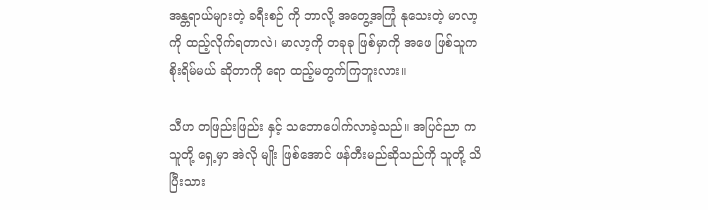အန္တရာယ်များတဲ့ ခရီးစဉ် ကို ဘာလို့ အတွေ့အကြုံ နုသေးတဲ့ မာလာ့ကို ထည့်လိုက်ရတာလဲ၊ မာလာ့ကို တခုခု ဖြစ်မှာကို အဖေ ဖြစ်သူက စိုးရိမ်မယ် ဆိုတာကို ရော ထည့်မတွက်ကြဘူးလား။

သီဟ တဖြည်းဖြည်း နှင့် သဘောပေါက်လာခဲ့သည်။ အပြင်ညာ က သူတို့ ရှေ့မှာ အဲလို မျိုး ဖြစ်အောင် ဖန်တီးမည်ဆိုသည်ကို သူတို့ သိပြီးသား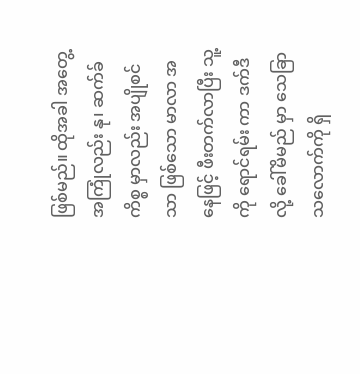ဖြစ်မည်။ ထိုအခါ အတွေ့အကြုံလည်း နု၊ ဆက်ခ် ကိစ္စ မှာလည်း အပျိုစင်သာ ဖြစ်သော မာလာ အနေဖြင့် ဖီးတက်လာပြီး သူ့ကို ရောင်ရမ်း ကာ ဒက်ဒီ လို့ ခေါ်မိမည် မှာ သေခြာသလောက်ကို ရှိ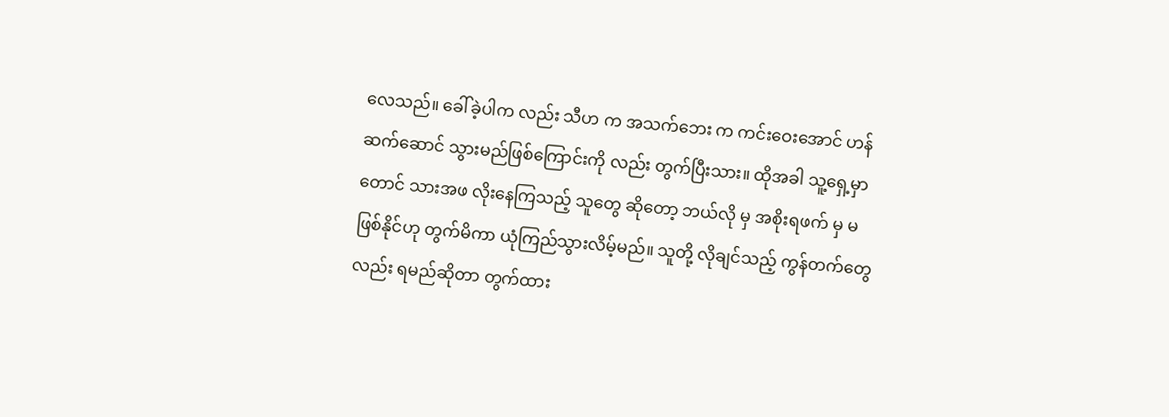လေသည်။ ခေါ်ခဲ့ပါက လည်း သီဟ က အသက်ဘေး က ကင်းဝေးအောင် ဟန်ဆက်ဆောင် သွားမည်ဖြစ်ကြောင်းကို လည်း တွက်ပြီးသား။ ထိုအခါ သူ့ရှေ့မှာ တောင် သားအဖ လိုးနေကြသည့် သူတွေ ဆိုတော့ ဘယ်လို မှ အစိုးရဖက် မှ မဖြစ်နိုင်ဟု တွက်မိကာ ယုံကြည်သွားလိမ့်မည်။ သူတို့ လိုချင်သည့် ကွန်တက်တွေလည်း ရမည်ဆိုတာ တွက်ထား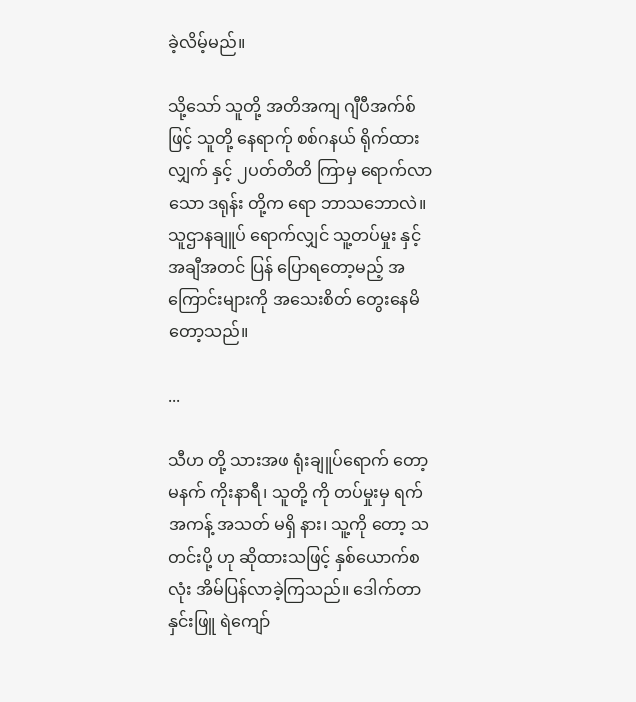ခဲ့လိမ့်မည်။

သို့သော် သူတို့ အတိအကျ ဂျီပီအက်စ် ဖြင့် သူတို့ နေရာက်ု စစ်ဂနယ် ရိုက်ထားလျှက် နှင့် ၂ပတ်တိတိ ကြာမှ ရောက်လာသော ဒရုန်း တို့က ရော ဘာသဘောလဲ။ သူဌာနချူပ် ရောက်လျှင် သူ့တပ်မှုး နှင့် အချီအတင် ပြန် ပြောရတော့မည့် အကြောင်းများကို အသေးစိတ် တွေးနေမိတော့သည်။

...

သီဟ တို့ သားအဖ ရုံးချူပ်ရောက် တော့ မနက် ကိုးနာရီ၊ သူတို့ ကို တပ်မှုးမှ ရက်အကန့် အသတ် မရှိ နား၊ သူ့ကို တော့ သတင်းပို့ ဟု ဆိုထားသဖြင့် နှစ်ယောက်စလုံး အိမ်ပြန်လာခဲ့ကြသည်။ ဒေါက်တာ နှင်းဖြူ ရဲကျော်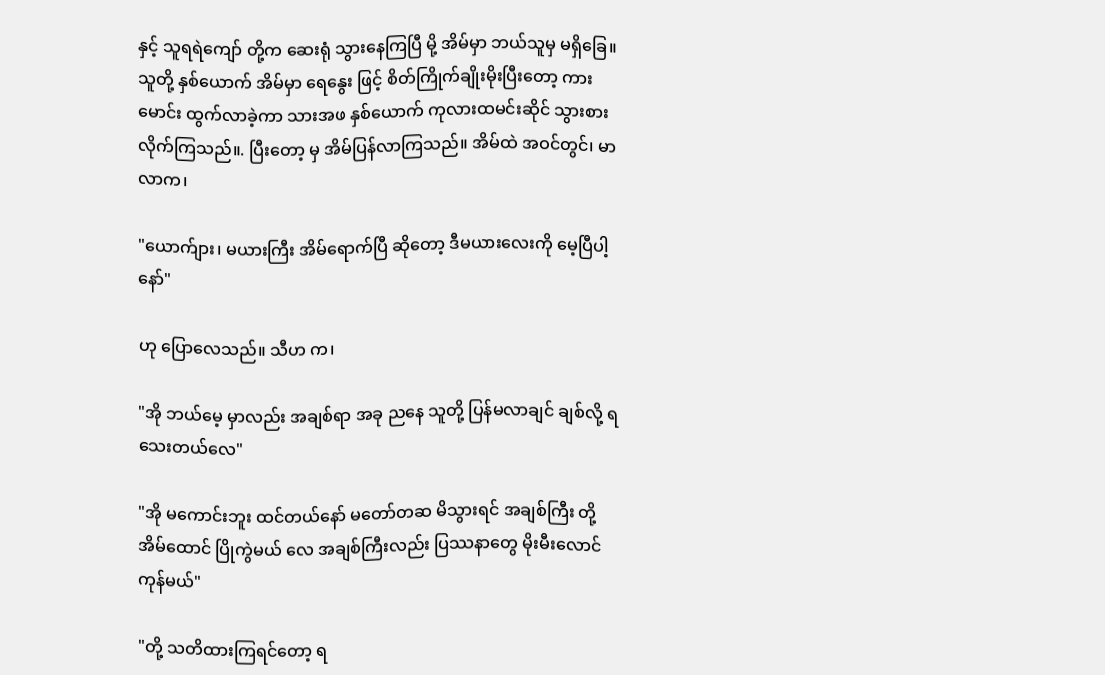နှင့် သူရရဲကျော် တို့က ဆေးရုံ သွားနေကြပြီ မို့ အိမ်မှာ ဘယ်သူမှ မရှိခြေ။ သူတို့ နှစ်ယောက် အိမ်မှာ ရေနွေး ဖြင့် စိတ်ကြိုက်ချိုးမိုးပြီးတော့ ကားမောင်း ထွက်လာခဲ့ကာ သားအဖ နှစ်ယောက် ကုလားထမင်းဆိုင် သွားစားလိုက်ကြသည်။. ပြီးတော့ မှ အိမ်ပြန်လာကြသည်။ အိမ်ထဲ အဝင်တွင်၊ မာလာက၊

"ယောက်ျား၊ မယားကြီး အိမ်ရောက်ပြီ ဆိုတော့ ဒီမယားလေးကို မေ့ပြီပါ့နော်"

ဟု ပြောလေသည်။ သီဟ က၊

"အို ဘယ်မေ့ မှာလည်း အချစ်ရာ အခု ညနေ သူတို့ ပြန်မလာချင် ချစ်လို့ ရသေးတယ်လေ"

"အို မကောင်းဘူး ထင်တယ်နော် မတော်တဆ မိသွားရင် အချစ်ကြီး တို့ အိမ်ထောင် ပြိုကွဲမယ် လေ အချစ်ကြီးလည်း ပြဿနာတွေ မိုးမီးလောင်ကုန်မယ်"

"တို့ သတိထားကြရင်တော့ ရ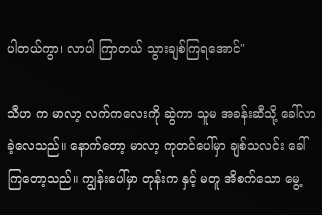ပါတယ်ကွာ၊ လာပါ ကြာတယ် သွားချစ်ကြရအောင်"

သီဟ က မာလာ့ လက်ကလေးကို ဆွဲကာ သူမ အခန်းဆီသို့ ခေါ်လာခဲ့လေသည်။ နောက်တော့ မာလာ့ ကုတင်ပေါ်မှာ ချစ်သလင်း ခေါ်ကြတော့သည်။ ကျွန်းပေါ်မှာ တုန်းက နှင့် မတူ အိစက်သော မွေ့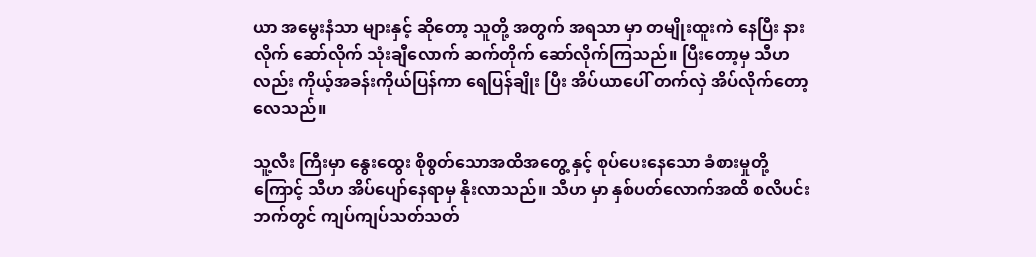ယာ အမွေးနံသာ များနှင့် ဆိုတော့ သူတို့ အတွက် အရသာ မှာ တမျိုးထူးကဲ နေပြီး နားလိုက် ဆော်လိုက် သုံးချီလောက် ဆက်တိုက် ဆော်လိုက်ကြသည်။ ပြီးတော့မှ သီဟလည်း ကိုယ့်အခန်းကိုယ်ပြန်ကာ ရေပြန်ချိုး ပြီး အိပ်ယာပေါ် တက်လှဲ အိပ်လိုက်တော့လေသည်။

သူ့လီး ကြီးမှာ နွေးထွေး စိုစွတ်သောအထိအတွေ့ နှင့် စုပ်ပေးနေသော ခံစားမှုတို့ကြောင့် သီဟ အိပ်ပျော်နေရာမှ နိုးလာသည်။ သီဟ မှာ နှစ်ပတ်လောက်အထိ စလိပင်းဘက်တွင် ကျပ်ကျပ်သတ်သတ်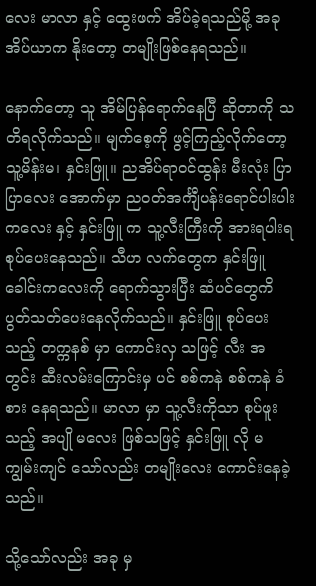လေး မာလာ နှင့် ထွေးဖက် အိပ်ခဲ့ရသည်မို့ အခု အိပ်ယာက နိုးတော့ တမျိုးဖြစ်နေရသည်။

နောက်တော့ သူ အိမ်ပြန်ရောက်နေပြီ ဆိုတာကို သတိရလိုက်သည်။ မျက်စေ့ကို ဖွင့်ကြည့်လိုက်တော့ သူ့မိန်းမ၊ နှင်းဖြူ။ ညအိပ်ရာဝင်ထွန်း မီးလုံး ပြာပြာလေး အောက်မှာ ညဝတ်အင်္ကျီပန်းရောင်ပါးပါးကလေး နှင့် နှင်းဖြူ က သူ့လီးကြီးကို အားရပါးရ စုပ်ပေးနေသည်။ သီဟ လက်တွေက နှင်းဖြူ ခေါင်းကလေးကို ရောက်သွားပြီး ဆံပင်တွေကိ ပွတ်သတ်ပေးနေလိုက်သည်။ နှင်းဖြူ စုပ်ပေးသည့် တက္ကနစ် မှာ ကောင်းလှ သဖြင့် လီး အတွင်း ဆီးလမ်းကြောင်းမှ ပင် စစ်ကနဲ စစ်ကနဲ ခံစား နေရသည်။ မာလာ မှာ သူ့လီးကိုသာ စုပ်ဖူးသည့် အပျို မလေး ဖြစ်သဖြင့် နှင်းဖြူ လို မကျွမ်းကျင် သော်လည်း တမျိုးလေး ကောင်းနေခဲ့သည်။

သို့သော်လည်း အခု မှ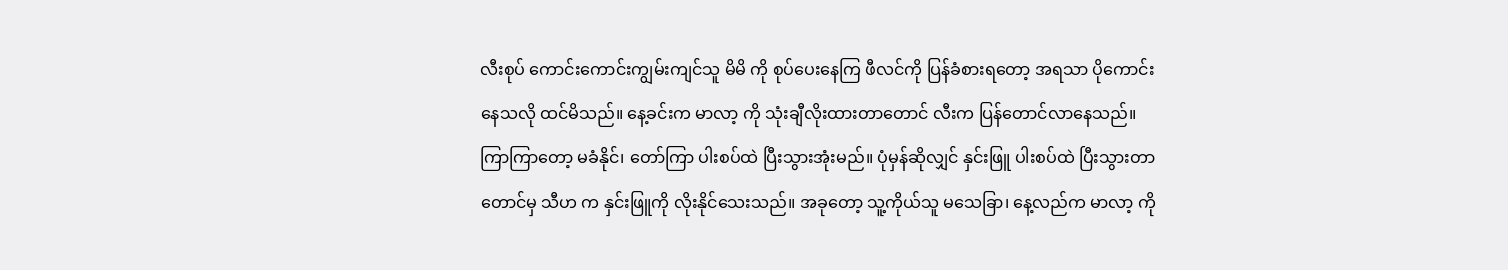လီးစုပ် ကောင်းကောင်းကျွမ်းကျင်သူ မိမိ ကို စုပ်ပေးနေကြ ဖီလင်ကို ပြန်ခံစားရတော့ အရသာ ပိုကောင်းနေသလို ထင်မိသည်။ နေ့ခင်းက မာလာ့ ကို သုံးချီလိုးထားတာတောင် လီးက ပြန်တောင်လာနေသည်။ ကြာကြာတော့ မခံနိုင်၊ တော်ကြာ ပါးစပ်ထဲ ပြီးသွားအုံးမည်။ ပုံမှန်ဆိုလျှင် နှင်းဖြူ ပါးစပ်ထဲ ပြီးသွားတာတောင်မှ သီဟ က နှင်းဖြူကို လိုးနိုင်သေးသည်။ အခုတော့ သူ့ကိုယ်သူ မသေခြာ၊ နေ့လည်က မာလာ့ ကို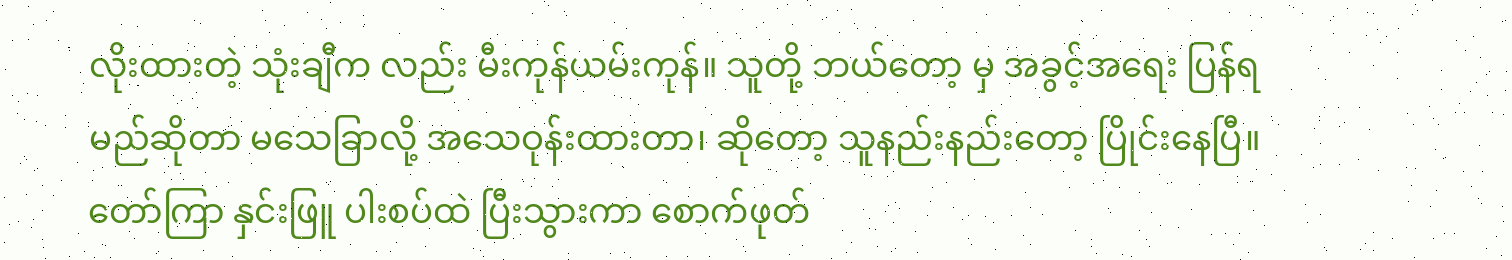လိုးထားတဲ့ သုံးချီက လည်း မီးကုန်ယမ်းကုန်။ သူတို့ ဘယ်တော့ မှ အခွင့်အရေး ပြန်ရမည်ဆိုတာ မသေခြာလို့ အသေဝုန်းထားတာ၊ ဆိုတော့ သူနည်းနည်းတော့ ပြိုင်းနေပြီ။ တော်ကြာ နှင်းဖြူ ပါးစပ်ထဲ ပြီးသွားကာ စောက်ဖုတ်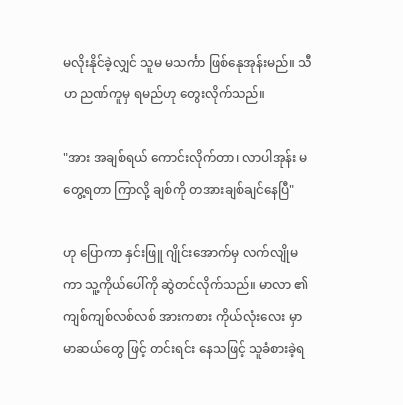မလိုးနိုင်ခဲ့လျှင် သူမ မသင်္ကာ ဖြစ်နေုအုန်းမည်။ သီဟ ညဏ်ကူမှ ရမည်ဟု တွေးလိုက်သည်။

"အား အချစ်ရယ် ကောင်းလိုက်တာ၊ လာပါအုန်း မတွေ့ရတာ ကြာလို့ ချစ်ကို တအားချစ်ချင်နေပြီ"

ဟု ပြောကာ နှင်းဖြူ ဂျိုင်းအောက်မှ လက်လျိုမကာ သူ့ကိုယ်ပေါ်ကို ဆွဲတင်လိုက်သည်။ မာလာ ၏ ကျစ်ကျစ်လစ်လစ် အားကစား ကိုယ်လုံးလေး မှာ မာဆယ်တွေ ဖြင့် တင်းရင်း နေသဖြင့် သူခံစားခဲ့ရ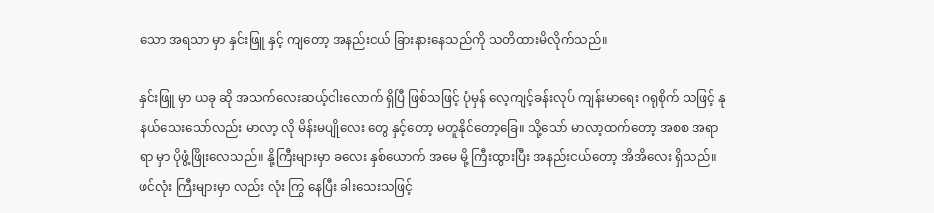သော အရသာ မှာ နှင်းဖြူ နှင့် ကျတော့ အနည်းငယ် ခြားနားနေသည်ကို သတိထားမိလိုက်သည်။

နှင်းဖြူ မှာ ယခု ဆို အသက်လေးဆယ့်ငါးလောက် ရှိပြီ ဖြစ်သဖြင့် ပုံမှန် လေ့ကျင့်ခန်းလုပ် ကျန်းမာရေး ဂရုစိုက် သဖြင့် နုနယ်သေးသော်လည်း မာလာ့ လို မိန်းမပျိုလေး တွေ နှင့်တော့ မတူနိုင်တော့ခြေ။ သို့သော် မာလာ့ထက်တော့ အစစ အရာရာ မှာ ပိုဖွံ့ဖြိုးလေသည်။ နို့ကြီးများမှာ ခလေး နှစ်ယောက် အမေ မို့ ကြီးထွားပြီး အနည်းငယ်တော့ အိအိလေး ရှိသည်။ ဖင်လုံး ကြီးများမှာ လည်း လုံး ကြွ နေပြီး ခါးသေးသဖြင့်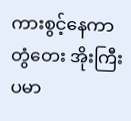ကားစွင့်နေကာ တွံတေး အိုးကြီးပမာ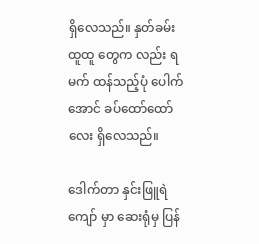ရှိလေသည်။ နှတ်ခမ်းထူထူ တွေက လည်း ရမက် ထန်သည့်ပုံ ပေါက်အောင် ခပ်ထော်ထော်လေး ရှိလေသည်။

ဒေါက်တာ နှင်းဖြူရဲကျော် မှာ ဆေးရုံမှ ပြန်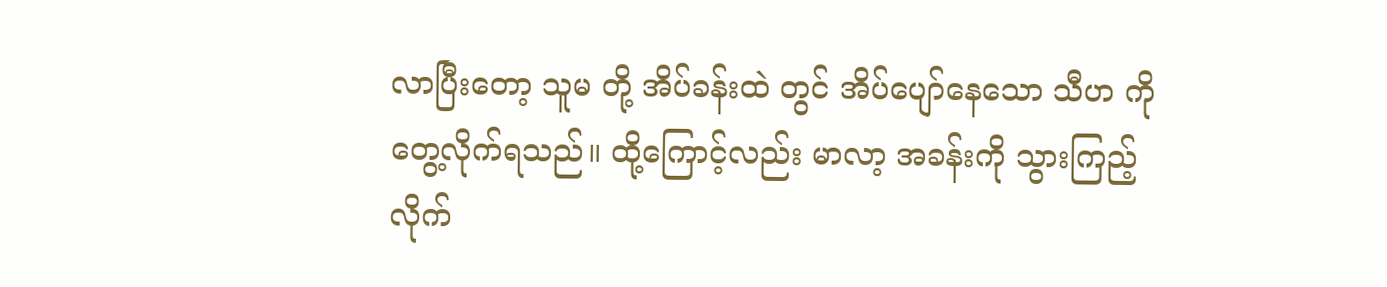လာပြီးတော့ သူမ တို့ အိပ်ခန်းထဲ တွင် အိပ်ပျော်နေသော သီဟ ကို တွေ့လိုက်ရသည်။ ထို့ကြောင့်လည်း မာလာ့ အခန်းကို သွားကြည့်လိုက်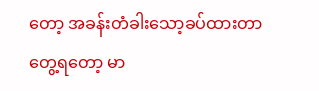တော့ အခန်းတံခါးသော့ခပ်ထားတာ တွေ့ရတော့ မာ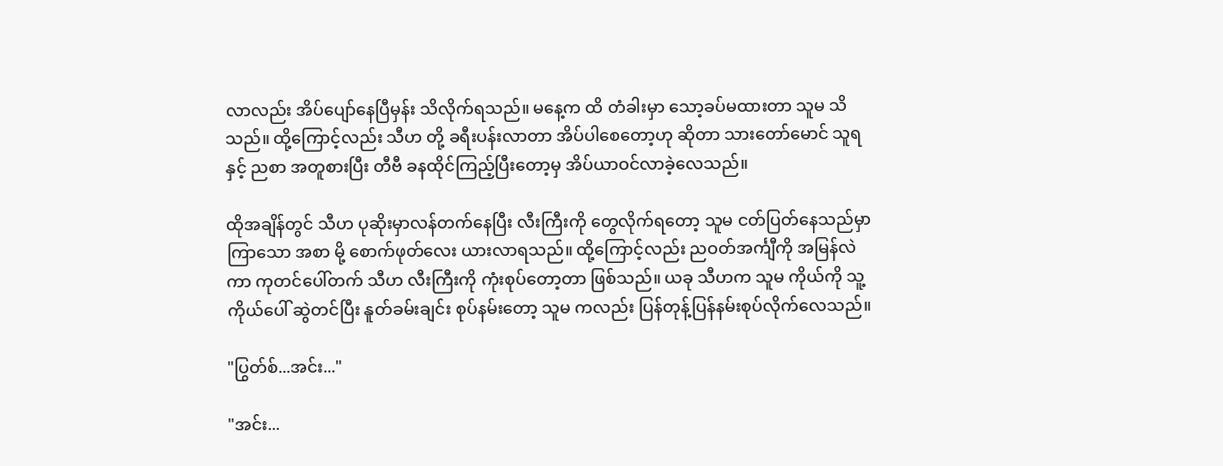လာလည်း အိပ်ပျော်နေပြီမှန်း သိလိုက်ရသည်။ မနေ့က ထိ တံခါးမှာ သော့ခပ်မထားတာ သူမ သိသည်။ ထို့ကြောင့်လည်း သီဟ တို့ ခရီးပန်းလာတာ အိပ်ပါစေတော့ဟု ဆိုတာ သားတော်မောင် သူရ နှင့် ညစာ အတူစားပြီး တီဗီ ခနထိုင်ကြည့်ပြီးတော့မှ အိပ်ယာဝင်လာခဲ့လေသည်။

ထိုအချိန်တွင် သီဟ ပုဆိုးမှာလန်တက်နေပြီး လီးကြီးကို တွေလိုက်ရတော့ သူမ ငတ်ပြတ်နေသည်မှာ ကြာသော အစာ မို့ စောက်ဖုတ်လေး ယားလာရသည်။ ထို့ကြောင့်လည်း ညဝတ်အင်္ကျီကို အမြန်လဲ ကာ ကုတင်ပေါ်တက် သီဟ လီးကြီးကို ကုံးစုပ်တော့တာ ဖြစ်သည်။ ယခု သီဟက သူမ ကိုယ်ကို သူ့ကိုယ်ပေါ် ဆွဲတင်ပြီး နူတ်ခမ်းချင်း စုပ်နမ်းတော့ သူမ ကလည်း ပြန်တုန့်ပြန်နမ်းစုပ်လိုက်လေသည်။

"ပြွတ်စ်...အင်း..."

"အင်း...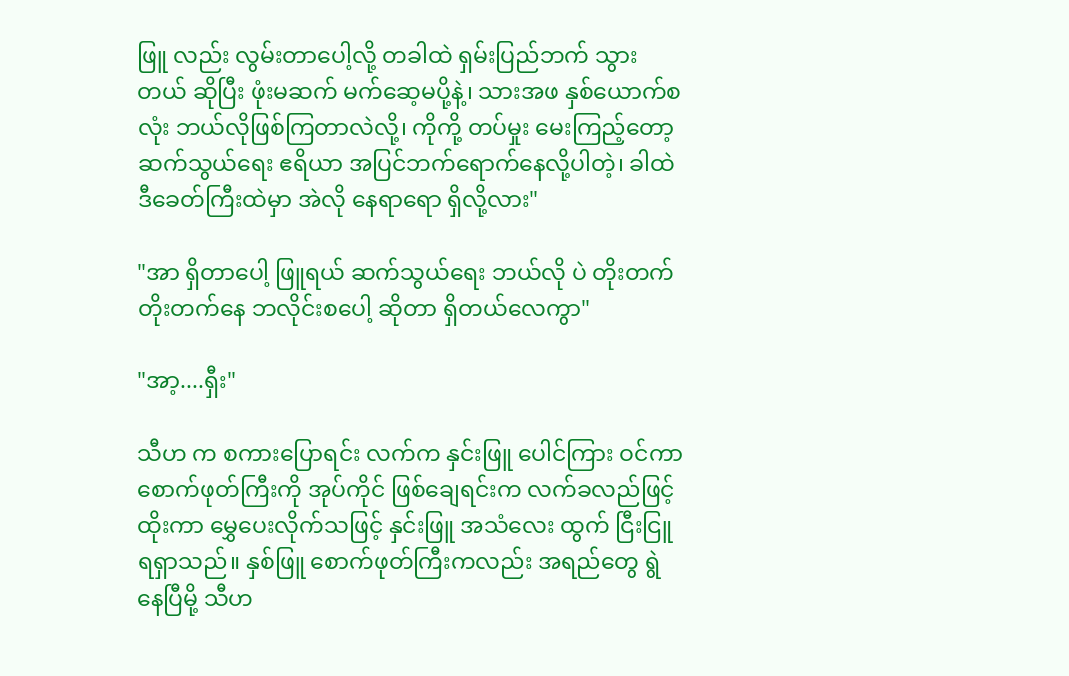ဖြူ လည်း လွမ်းတာပေါ့လို့ တခါထဲ ရှမ်းပြည်ဘက် သွားတယ် ဆိုပြီး ဖုံးမဆက် မက်ဆေ့မပို့နဲ့၊ သားအဖ နှစ်ယောက်စလုံး ဘယ်လိုဖြစ်ကြတာလဲလို့၊ ကိုကို့ တပ်မှုး မေးကြည့်တော့ ဆက်သွယ်ရေး ဧရိယာ အပြင်ဘက်ရောက်နေလို့ပါတဲ့၊ ခါထဲ ဒီခေတ်ကြီးထဲမှာ အဲလို နေရာရော ရှိလို့လား"

"အာ ရှိတာပေါ့ ဖြူရယ် ဆက်သွယ်ရေး ဘယ်လို ပဲ တိုးတက်တိုးတက်နေ ဘလိုင်းစပေါ့ ဆိုတာ ရှိတယ်လေကွာ"

"အာ့....ရှီး"

သီဟ က စကားပြောရင်း လက်က နှင်းဖြူ ပေါင်ကြား ဝင်ကာ  စောက်ဖုတ်ကြီးကို အုပ်ကိုင် ဖြစ်ချေရင်းက လက်ခလည်ဖြင့် ထိုးကာ မွှေပေးလိုက်သဖြင့် နှင်းဖြူ အသံလေး ထွက် ငြီးငြူရရှာသည်။ နှစ်ဖြူ စောက်ဖုတ်ကြီးကလည်း အရည်တွေ ရွဲနေပြီမို့ သီဟ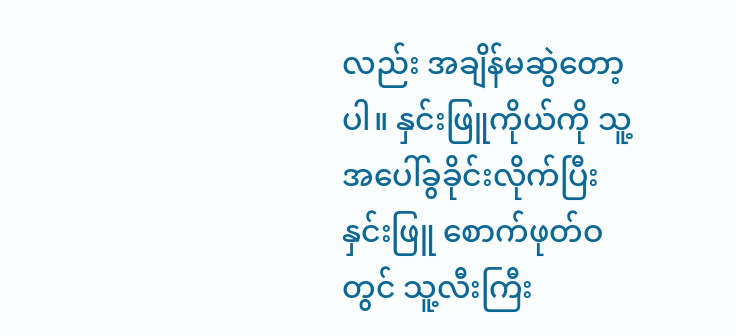လည်း အချိန်မဆွဲတော့ပါ။ နှင်းဖြူကိုယ်ကို သူ့အပေါ်ခွခိုင်းလိုက်ပြီး နှင်းဖြူ စောက်ဖုတ်ဝ တွင် သူ့လီးကြီး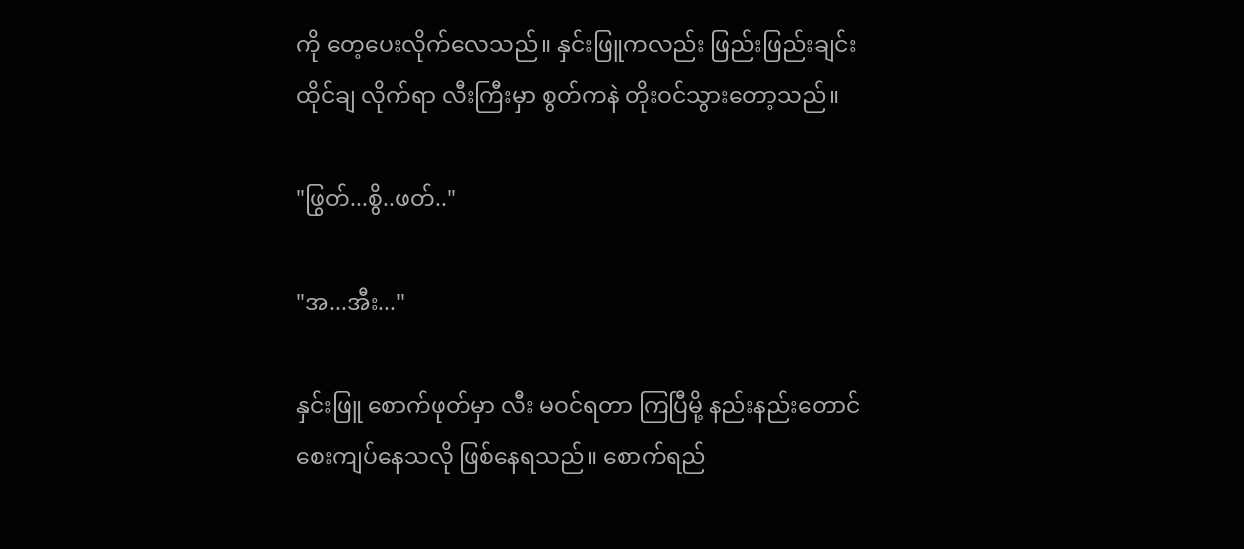ကို တေ့ပေးလိုက်လေသည်။ နှင်းဖြူကလည်း ဖြည်းဖြည်းချင်း ထိုင်ချ လိုက်ရာ လီးကြီးမှာ စွတ်ကနဲ တိုးဝင်သွားတော့သည်။

"ဖြွတ်...စွိ..ဖတ်.."

"အ...အီး..."

နှင်းဖြူ စောက်ဖုတ်မှာ လီး မဝင်ရတာ ကြပြီမို့ နည်းနည်းတောင် စေးကျပ်နေသလို ဖြစ်နေရသည်။ စောက်ရည်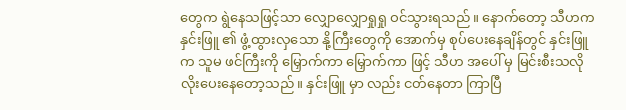တွေက ရွဲနေသဖြင့်သာ လျှောလျှောရှုရှု ဝင်သွားရသည်။ နောက်တော့ သီဟက နှင်းဖြူ ၏ ဖွံ့ထွားလှသော နို့ကြီးတွေကို အောက်မှ စုပ်ပေးနေချိန်တွင် နှင်းဖြူက သူမ ဖင်ကြီးကို မြှောက်ကာ မြှောက်ကာ ဖြင့် သီဟ အပေါ် မှ မြင်းစီးသလို လိုးပေးနေတော့သည်။ နှင်းဖြူ မှာ လည်း ငတ်နေတာ ကြာပြီ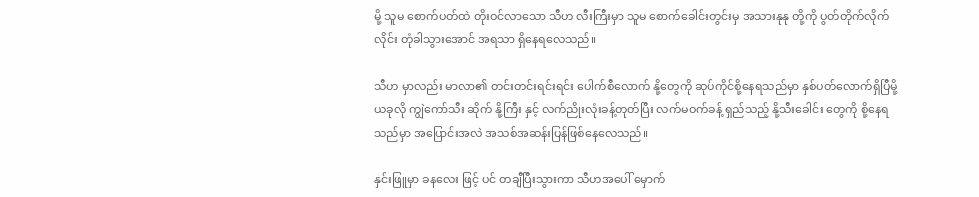မို့ သူမ စောက်ပတ်ထဲ တိုးဝင်လာသော သီဟ လီးကြီးမှာ သူမ စောက်ခေါင်းတွင်းမှ အသားနုနု တို့ကို ပွတ်တိုက်လိုက်လိုင်း တုံခါသွားအောင် အရသာ ရှိနေရလေသည်။

သီဟ မှာလည်း မာလာ၏ တင်းတင်းရင်းရင်း ပေါက်စီလောက် နို့တွေကို ဆုပ်ကိုင်စို့နေရသည်မှာ နှစ်ပတ်လောက်ရှိပြီမို့ ယခုလို ကျွဲကော်သီး ဆိုက် နို့ကြီး နှင့် လက်ညိုးလုံးခန့်တုတ်ပြီး လက်မဝက်ခန့် ရှည်သည့် နို့သီးခေါင်း တွေကို စို့နေရသည်မှာ အပြောင်းအလဲ အသစ်အဆန်းပြန်ဖြစ်နေလေသည်။

နှင်းဖြူမှာ ခနလေး ဖြင့် ပင် တချီပြီးသွားကာ သီဟအပေါ် မှောက်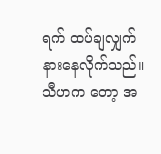ရက် ထပ်ချလျှက်နားနေလိုက်သည်။ သီဟက တော့ အ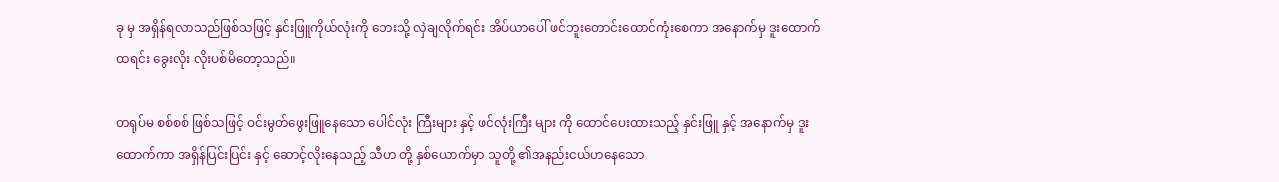ခု မှ အရှိန်ရလာသည်ဖြစ်သဖြင့် နှင်းဖြူကိုယ်လုံးကို ဘေးသို့ လှဲချလိုက်ရင်း အိပ်ယာပေါ် ဖင်ဘူးတောင်းထောင်ကုံးစေကာ အနောက်မှ ဒူးထောက်ထရင်း ခွေးလိုး လိုးပစ်မိတော့သည်။

တရုပ်မ စစ်စစ် ဖြစ်သဖြင့် ဝင်းမွတ်ဖွေးဖြူနေသော ပေါင်လုံး ကြီးများ နှင့် ဖင်လုံးကြီး များ ကို ထောင်ပေးထားသည့် နှင်းဖြူ နှင့် အနောက်မှ ဒူးထောက်ကာ အရှိန်ပြင်းပြင်း နှင့် ဆောင့်လိုးနေသည့် သီဟ တို့ နှစ်ယောက်မှာ သူတို့ ၏အနည်းငယ်ဟနေသော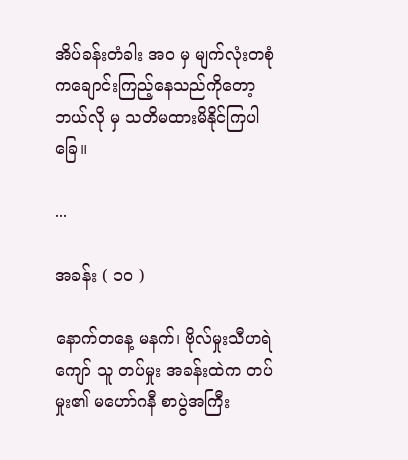အိပ်ခန်းတံခါး အဝ မှ မျက်လုံးတစုံ ကချောင်းကြည့်နေသည်ကိုတော့ ဘယ်လို မှ သတိမထားမိနိုင်ကြပါခြေ။

...

အခန်း ( ၁၀ )

နောက်တနေ့ မနက်၊ ဗိုလ်မှုးသီဟရဲကျော် သူ တပ်မှုး အခန်းထဲက တပ်မှုး၏ မဟော်ဂနီ စာပွဲအကြီး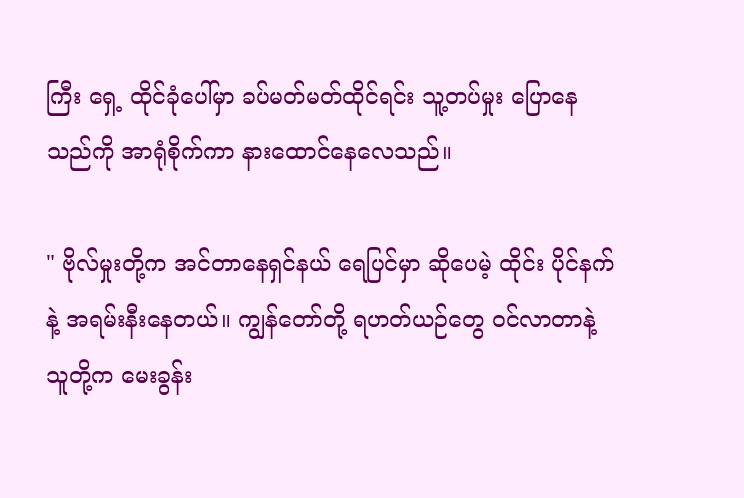ကြီး ရှေ့ ထိုင်ခုံပေါ်မှာ ခပ်မတ်မတ်ထိုင်ရင်း သူ့တပ်မှုး ပြောနေသည်ကို အာရုံစိုက်ကာ နားထောင်နေလေသည်။

" ဗိုလ်မှုးတို့က အင်တာနေရှင်နယ် ရေပြင်မှာ ဆိုပေမဲ့ ထိုင်း ပိုင်နက် နဲ့ အရမ်းနီးနေတယ်။ ကျွန်တော်တို့ ရဟတ်ယဉ်တွေ ဝင်လာတာနဲ့ သူတို့က မေးခွန်း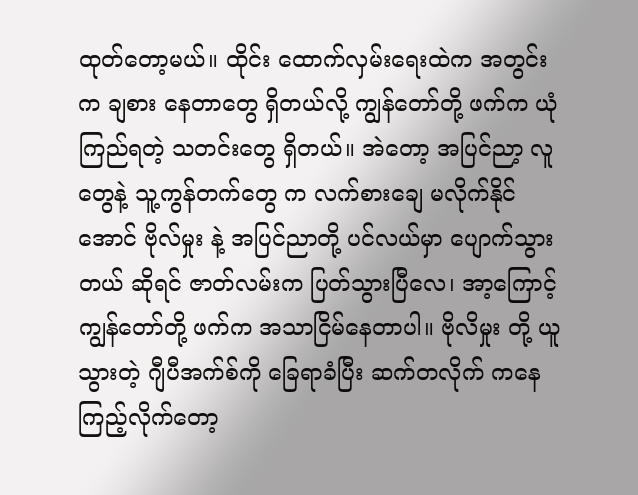ထုတ်တော့မယ်။ ထိုင်း ထောက်လှမ်းရေးထဲက အတွင်းက ချစား နေတာတွေ ရှိတယ်လို့ ကျွန်တော်တို့ ဖက်က ယုံကြည်ရတဲ့ သတင်းတွေ ရှိတယ်။ အဲတော့ အပြင်ညာ့ လူတွေနဲ့ သူ့ကွန်တက်တွေ က လက်စားချေ မလိုက်နိုင်အောင် ဗိုလ်မှုး နဲ့ အပြင်ညာတို့ ပင်လယ်မှာ ပျောက်သွားတယ် ဆိုရင် ဇာတ်လမ်းက ပြတ်သွားပြီလေ၊ အာ့ကြောင့် ကျွန်တော်တို့ ဖက်က အသာငြိမ်နေတာပါ။ ဗိုလိမှုး တို့ ယူသွားတဲ့ ဂျီပီအက်စ်ကို ခြေရာခံပြီး ဆက်တလိုက် ကနေကြည့်လိုက်တော့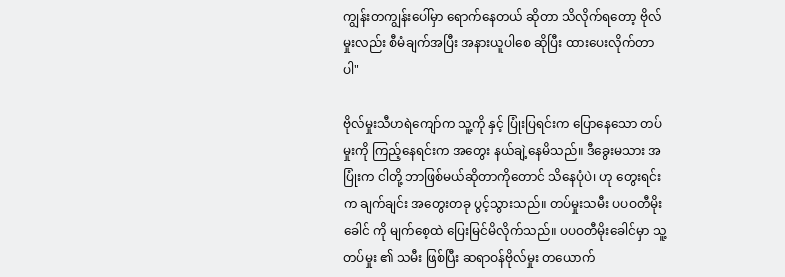ကျွန်းတကျွန်းပေါ်မှာ ရောက်နေတယ် ဆိုတာ သိလိုက်ရတော့ ဗိုလ်မှုးလည်း စီမံချက်အပြီး အနားယူပါစေ ဆိုပြီး ထားပေးလိုက်တာပါ"

ဗိုလ်မှုးသီဟရဲကျော်က သူ့ကို နှင့် ပြုံးပြရင်းက ပြောနေသော တပ်မှုးကို ကြည့်နေရင်းက အတွေး နယ်ချဲ့နေမိသည်။ ဒီခွေးမသား အပြုံးက ငါတို့ ဘာဖြစ်မယ်ဆိုတာကိုတောင် သိနေပုံပဲ၊ ဟု တွေးရင်းက ချက်ချင်း အတွေးတခု ပွင့်သွားသည်။ တပ်မှုးသမီး ပပဝတီမိုးခေါင် ကို မျက်စေ့ထဲ ပြေးမြင်မိလိုက်သည်။ ပပဝတီမိုးခေါင်မှာ သူ့တပ်မှုး ၏ သမီး ဖြစ်ပြီး ဆရာဝန်ဗိုလ်မှုး တယောက်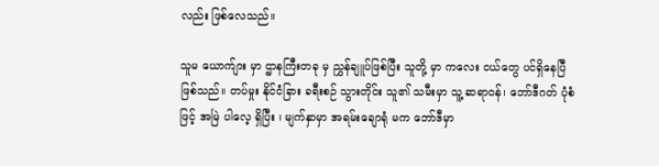လည်း ဖြစ်လေသည်။

သူမ ယောက်ျား မှာ ဌာနကြီးတခု မှ ညွှန်ချူပ်ဖြစ်ပြီး သူတို့ မှာ ကလေး ငယ်တွေ ပင်ရှိနေပြီ ဖြစ်သည်။ တပ်မှုး နိုင်ငံခြား ခရီးစဉ် သွားတိုင်း သူ၏ သမီးမှာ သူ့ ဆရာဝန်၊ ဘော်ဒီဂတ် ပုံစံ ဖြင့် အမြဲ ပါလေ့ ရှိပြီး ၊ မျက်နှာမှာ အရမ်းချောရုံ မက ဘော်ဒီမှာ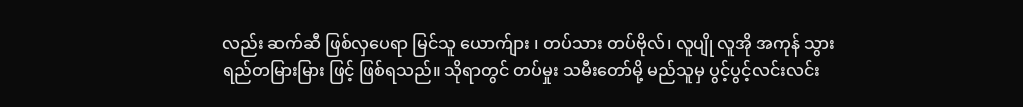လည်း ဆက်ဆီ ဖြစ်လှပေရာ မြင်သူ ယောက်ျား ၊ တပ်သား တပ်ဗိုလ်၊ လူပျို လူအို အကုန် သွားရည်တမြားမြား ဖြင့် ဖြစ်ရသည်။ သိုရာတွင် တပ်မှုး သမီးတော်မို့ မည်သူမှ ပွင့်ပွင့်လင်းလင်း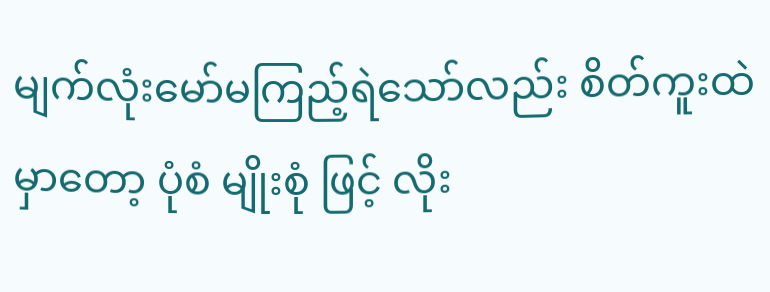မျက်လုံးမော်မကြည့်ရဲသော်လည်း စိတ်ကူးထဲ မှာတော့ ပုံစံ မျိုးစုံ ဖြင့် လိုး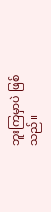ဘူးကြမှာပဲ ဖြစ်သည်။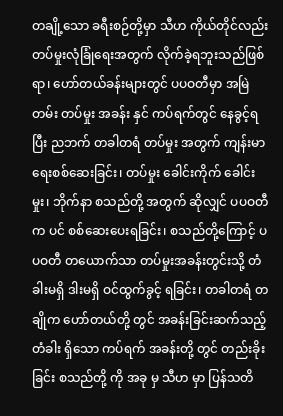တချို့သော ခရီးစဉ်တို့မှာ သီဟ ကိုယ်တိုင်လည်း တပ်မှုးလုံခြုံရေးအတွက် လိုက်ခဲ့ရဘူးသည်ဖြစ်ရာ၊ ဟော်တယ်ခန်းများတွင် ပပဝတီမှာ အမြဲတမ်း တပ်မှုး အခန်း နှင် ကပ်ရက်တွင် နေခွင့်ရပြီး ညဘက် တခါတရံ တပ်မှုး အတွက် ကျန်းမာရေးစစ်ဆေးခြင်း၊ တပ်မှုး ခေါင်းကိုက် ခေါင်းမှုး၊ ဘိုက်နာ စသည်တို့ အတွက် ဆိုလျှင် ပပဝတီက ပင် စစ်ဆေးပေးရခြင်း၊ စသည်တို့ကြောင့် ပပဝတီ တယောက်သာ တပ်မှုးအခန်းတွင်းသို့ တံခါးမရှိ ဒါးမရှိ ဝင်ထွက်ခွင့် ရခြင်း၊ တခါတရံ တချိုက ဟော်တယ်တို့ တွင် အခန်းခြင်းဆက်သည့် တံခါး ရှိသော ကပ်ရက် အခန်းတို့ တွင် တည်းခိုးခြင်း စသည်တို့ ကို အခု မှ သီဟ မှာ ပြန်သတိ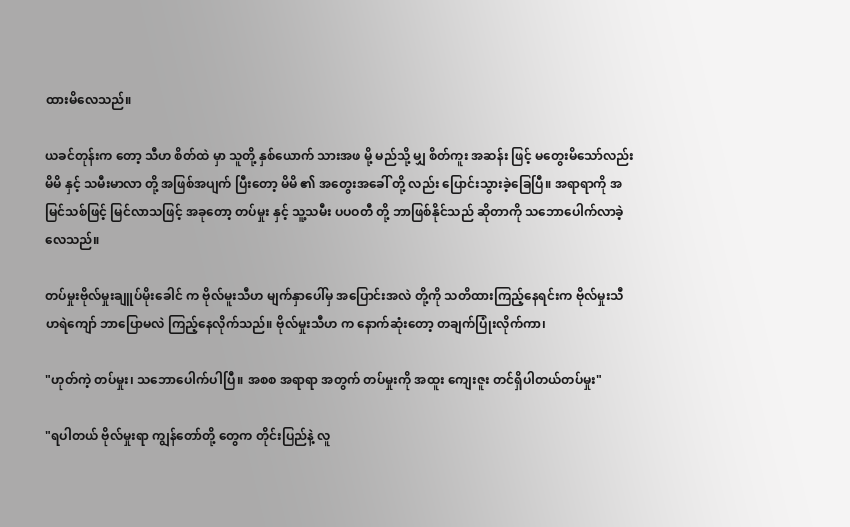ထားမိလေသည်။

ယခင်တုန်းက တော့ သီဟ စိတ်ထဲ မှာ သူတို့ နှစ်ယောက် သားအဖ မို့ မည်သို့ မျှ စိတ်ကူး အဆန်း ဖြင့် မတွေးမိသော်လည်း မိမိ နှင့် သမီးမာလာ တို့ အဖြစ်အပျက် ပြီးတော့ မိမိ ၏ အတွေးအခေါ် တို့ လည်း ပြောင်းသွားခဲ့ခြေပြီ။ အရာရာကို အမြင်သစ်ဖြင့် မြင်လာသဖြင့် အခုတော့ တပ်မှုး နှင့် သူ့သမီး ပပဝတီ တို့ ဘာဖြစ်နိုင်သည် ဆိုတာကို သဘောပေါက်လာခဲ့လေသည်။

တပ်မှုးဗိုလ်မှုးချူပ်မိုးခေါင် က ဗိုလ်မူးသီဟ မျက်နှာပေါ်မှ အပြောင်းအလဲ တို့ကို သတိထားကြည့်နေရင်းက ဗိုလ်မှုးသီဟရဲကျော် ဘာပြောမလဲ ကြည့်နေလိုက်သည်။ ဗိုလ်မှုးသီဟ က နောက်ဆုံးတော့ တချက်ပြုံးလိုက်ကာ၊

"ဟုတ်ကဲ့ တပ်မှုး၊ သဘောပေါက်ပါပြီ။ အစစ အရာရာ အတွက် တပ်မှုးကို အထူး ကျေးဇူး တင်ရှိပါတယ်တပ်မှုး"

"ရပါတယ် ဗိုလ်မှုးရာ ကျွန်တော်တို့ တွေက တိုင်းပြည်နဲ့ လူ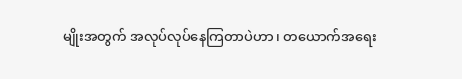မျိုးအတွက် အလုပ်လုပ်နေကြတာပဲဟာ၊ တယောက်အရေး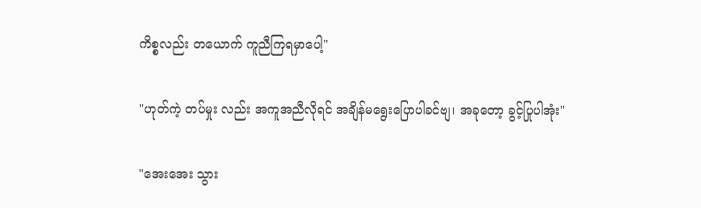ကိစ္စလည်း တယောက် ကူညီကြရမှာပေါ့"

"ဟုတ်ကဲ့ တပ်မှုး လည်း အကူအညီလိုရင် အချိန်မရွေးပြောပါခင်ဗျ၊ အခုတော့ ခွင့်ပြုပါအုံး"

"အေးအေး သွား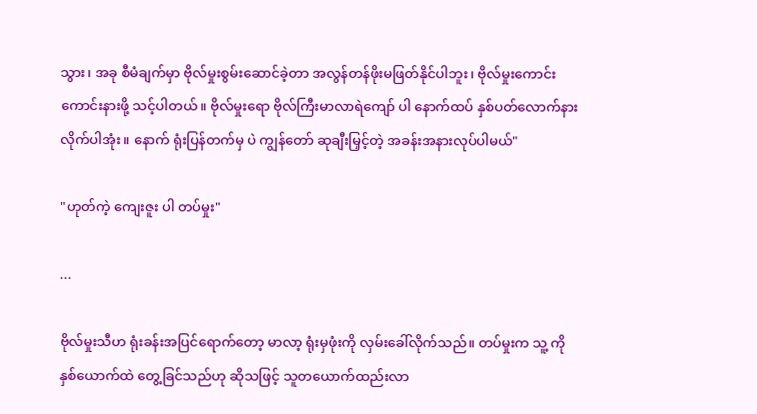သွား၊ အခု စီမံချက်မှာ ဗိုလ်မှုးစွမ်းဆောင်ခဲ့တာ အလွန်တန်ဖိုးမဖြတ်နိုင်ပါဘူး၊ ဗိုလ်မှုးကောင်းကောင်းနားဖို့ သင့်ပါတယ်။ ဗိုလ်မှုးရော ဗိုလ်ကြီးမာလာရဲကျော် ပါ နောက်ထပ် နှစ်ပတ်လောက်နားလိုက်ပါအုံး။ နောက် ရုံးပြန်တက်မှ ပဲ ကျွန်တော် ဆုချီးမြှင့်တဲ့ အခန်းအနားလုပ်ပါမယ်"

"ဟုတ်ကဲ့ ကျေးဇူး ပါ တပ်မှုး"

...

ဗိုလ်မှုးသီဟ ရုံးခန်းအပြင်ရောက်တော့ မာလာ့ ရုံးမှဖုံးကို လှမ်းခေါ်လိုက်သည်။ တပ်မှုးက သူ့ ကို နှစ်ယောက်ထဲ တွေ့ခြင်သည်ဟု ဆိုသဖြင့် သူတယောက်ထည်းလာ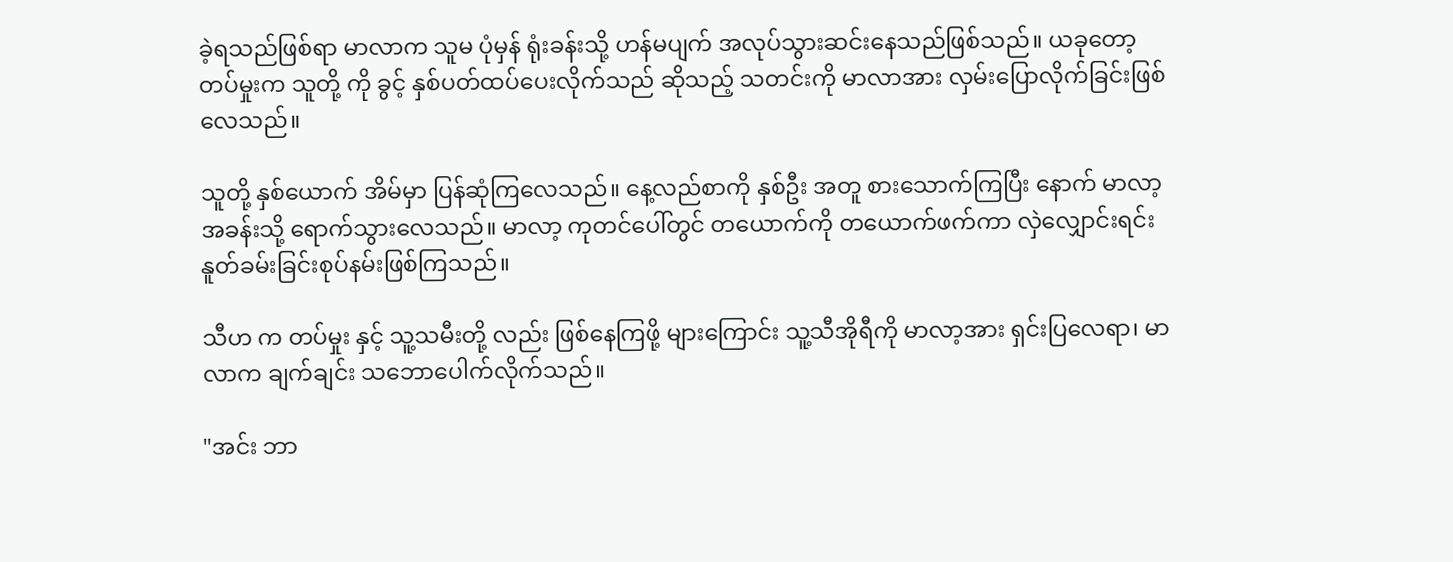ခဲ့ရသည်ဖြစ်ရာ မာလာက သူမ ပုံမှန် ရုံးခန်းသို့ ဟန်မပျက် အလုပ်သွားဆင်းနေသည်ဖြစ်သည်။ ယခုတော့ တပ်မှုးက သူတို့ ကို ခွင့် နှစ်ပတ်ထပ်ပေးလိုက်သည် ဆိုသည့် သတင်းကို မာလာအား လှမ်းပြောလိုက်ခြင်းဖြစ်လေသည်။

သူတို့ နှစ်ယောက် အိမ်မှာ ပြန်ဆုံကြလေသည်။ နေ့လည်စာကို နှစ်ဦး အတူ စားသောက်ကြပြီး နောက် မာလာ့ အခန်းသို့ ရောက်သွားလေသည်။ မာလာ့ ကုတင်ပေါ်တွင် တယောက်ကို တယောက်ဖက်ကာ လှဲလျှောင်းရင်း နူတ်ခမ်းခြင်းစုပ်နမ်းဖြစ်ကြသည်။

သီဟ က တပ်မှုး နှင့် သူ့သမီးတို့ လည်း ဖြစ်နေကြဖို့ များကြောင်း သူ့သီအိုရီကို မာလာ့အား ရှင်းပြလေရာ၊ မာလာက ချက်ချင်း သဘောပေါက်လိုက်သည်။

"အင်း ဘာ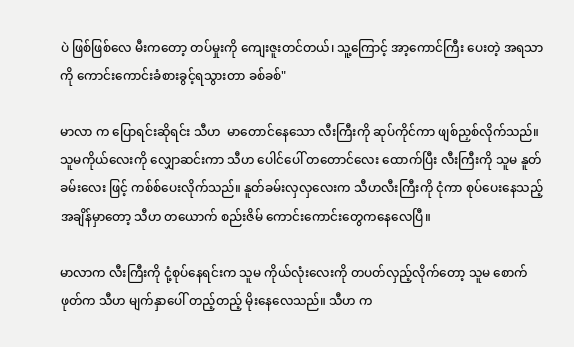ပဲ ဖြစ်ဖြစ်လေ မီးကတော့ တပ်မှုးကို ကျေးဇူးတင်တယ်၊ သူ့ကြောင့် အာ့ကောင်ကြီး ပေးတဲ့ အရသာကို ကောင်းကောင်းခံစားခွင့်ရသွားတာ ခစ်ခစ်"

မာလာ က ပြောရင်းဆိုရင်း သီဟ  မာတောင်နေသော လီးကြီးကို ဆုပ်ကိုင်ကာ ဖျစ်ညှစ်လိုက်သည်။ သူမကိုယ်လေးကို လျှောဆင်းကာ သီဟ ပေါင်ပေါ် တတောင်လေး ထောက်ပြီး လီးကြီးကို သူမ နူတ်ခမ်းလေး ဖြင့် ကစ်စ်ပေးလိုက်သည်။ နူတ်ခမ်းလှလှလေးက သီဟလီးကြီးကို ငုံကာ စုပ်ပေးနေသည့် အချိန်မှာတော့ သီဟ တယောက် စည်းဇိမ် ကောင်းကောင်းတွေကနေလေပြီ။

မာလာက လီးကြီးကို ငုံ့စုပ်နေရင်းက သူမ ကိုယ်လုံးလေးကို တပတ်လှည့်လိုက်တော့ သူမ စောက်ဖုတ်က သီဟ မျက်နှာပေါ် တည့်တည့် မိုးနေလေသည်။ သီဟ က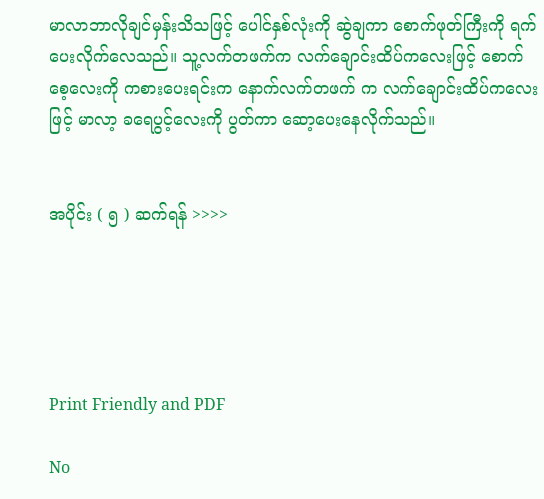မာလာဘာလိုချင်မှန်းသိသဖြင့် ပေါင်နှစ်လုံးကို ဆွဲချကာ စောက်ဖုတ်ကြီးကို ရက်ပေးလိုက်လေသည်။ သူ့လက်တဖက်က လက်ချောင်းထိပ်ကလေးဖြင့် စောက်စေ့လေးကို ကစားပေးရင်းက နောက်လက်တဖက် က လက်ချောင်းထိပ်ကလေးဖြင့် မာလာ့ ခရေပွင့်လေးကို ပွတ်ကာ ဆော့ပေးနေလိုက်သည်။


အပိုင်း ( ၅ ) ဆက်ရန် >>>>





Print Friendly and PDF

No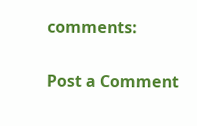comments:

Post a Comment